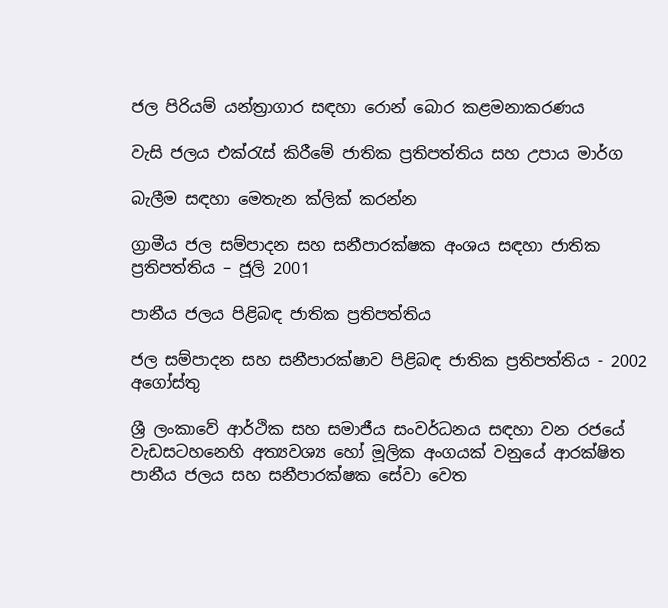ජල පිරියම් යන්ත්‍රාගාර සඳහා රොන් බොර කළමනාකරණය

වැසි ජලය එක්රැස් කිරීමේ ජාතික ප්‍රතිපත්තිය සහ උපාය මාර්ග

බැලීම සඳහා මෙතැන ක්ලික් කරන්න

ග්‍රාමීය ජල සම්පාදන සහ සනීපාරක්ෂක අංශය සඳහා ජාතික ප්‍රතිපත්තිය – ජූලි 2001

පානීය ජලය පිළිබඳ ජාතික ප්‍රතිපත්තිය

ජල සම්පාදන සහ සනීපාරක්ෂාව පිළිබඳ ජාතික ප්‍රතිපත්තිය - 2002 අගෝස්තු

ශ්‍රී ලංකාවේ ආර්ථික සහ සමාජීය සංවර්ධනය සඳහා වන රජයේ වැඩසටහනෙහි අත්‍යවශ්‍ය හෝ මූලික අංගයක් වනුයේ ආරක්ෂිත පානීය ජලය සහ සනීපාරක්ෂක සේවා වෙත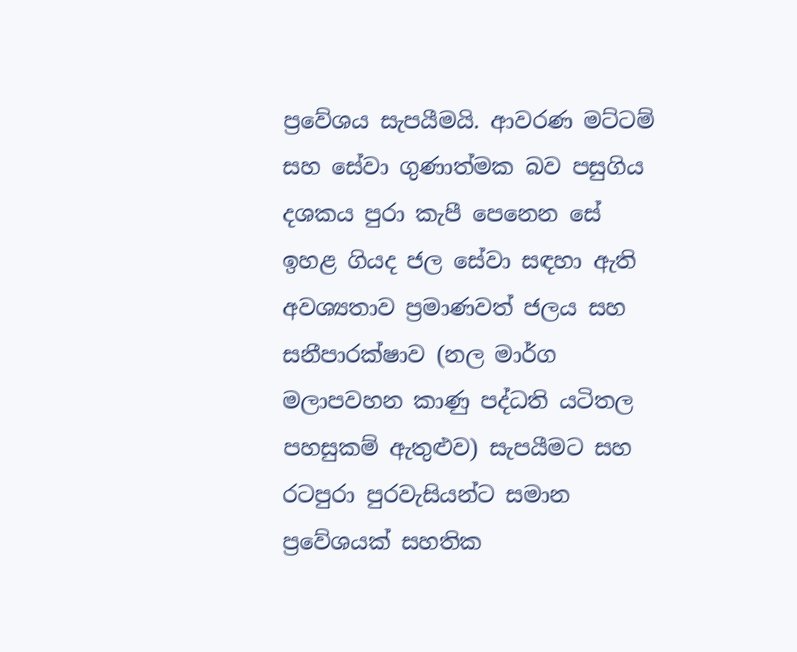ප්‍රවේශය සැපයීමයි. ආවරණ මට්ටම් සහ සේවා ගුණාත්මක බව පසුගිය දශකය පුරා කැපී පෙනෙන සේ ඉහළ ගියද ජල සේවා සඳහා ඇති අවශ්‍යතාව ප්‍රමාණවත් ජලය සහ සනීපාරක්ෂාව (නල මාර්ග මලාපවහන කාණු පද්ධති යටිතල පහසුකම් ඇතුළුව) සැපයීමට සහ රටපුරා පුරවැසියන්ට සමාන ප්‍රවේශයක් සහතික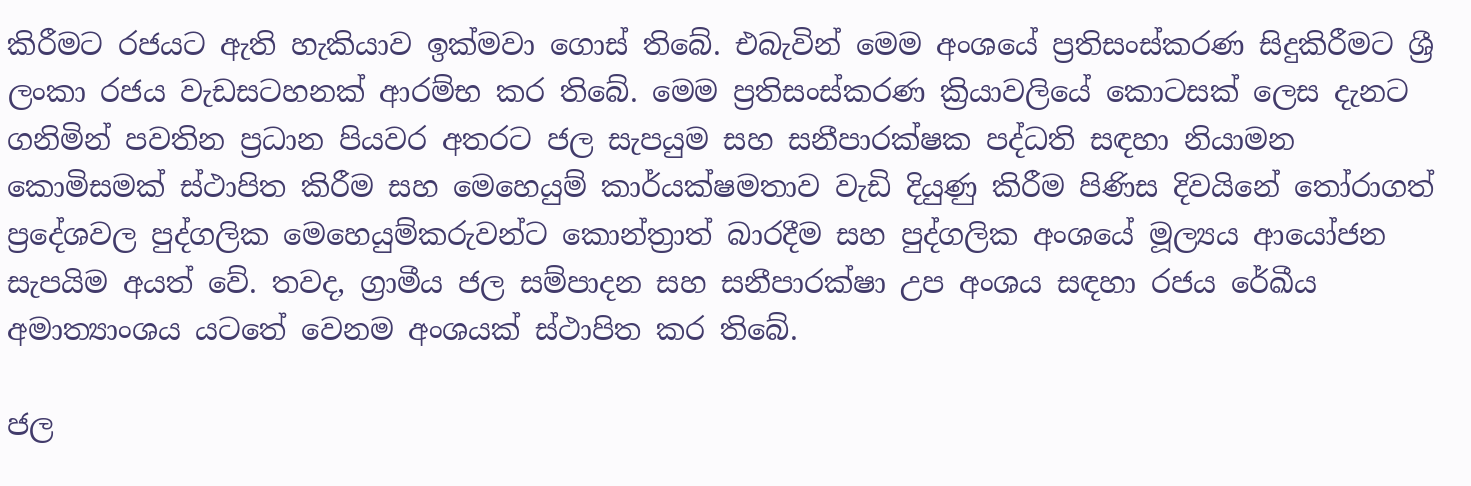කිරීමට රජයට ඇති හැකියාව ඉක්මවා ගොස් තිබේ. එබැවින් මෙම අංශයේ ප්‍රතිසංස්කරණ සිදුකිරීමට ශ්‍රී ලංකා රජය වැඩසටහනක් ආරම්භ කර තිබේ. මෙම ප්‍රතිසංස්කරණ ක්‍රියාවලියේ කොටසක් ලෙස දැනට ගනිමින් පවතින ප්‍රධාන පියවර අතරට ජල සැපයුම සහ සනීපාරක්ෂක පද්ධති සඳහා නියාමන කොමිසමක් ස්ථාපිත කිරීම සහ මෙහෙයුම් කාර්යක්ෂමතාව වැඩි දියුණු කිරීම පිණිස දිවයිනේ තෝරාගත් ප්‍රදේශවල පුද්ගලික මෙහෙයුම්කරුවන්ට කොන්ත්‍රාත් බාරදීම සහ පුද්ගලික අංශයේ මූල්‍යය ආයෝජන සැපයිම අයත් වේ. තවද, ග්‍රාමීය ජල සම්පාදන සහ සනීපාරක්ෂා උප අංශය සඳහා රජය රේඛීය අමාත්‍යාංශය යටතේ වෙනම අංශයක් ස්ථාපිත කර තිබේ.

ජල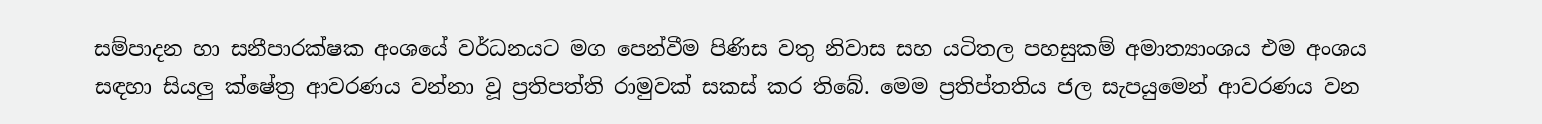සම්පාදන හා සනීපාරක්ෂක අංශයේ වර්ධනයට මග පෙන්වීම පිණිස වතු නිවාස සහ යටිතල පහසුකම් අමාත්‍යාංශය එම අංශය සඳහා සියලු ක්ෂේත්‍ර ආවරණය වන්නා වූ ප්‍රතිපත්ති රාමුවක් සකස් කර තිබේ. මෙම ප්‍රතිප්තතිය ජල සැපයුමෙන් ආවරණය වන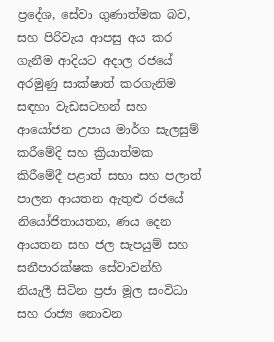ප්‍රදේශ, සේවා ගුණාත්මක බව, සහ පිරිවැය ආපසු අය කර ගැනීම ආදියට අදාල රජයේ අරමුණු සාක්ෂාත් කරගැනිම සඳහා වැඩසටහන් සහ ආයෝජන උපාය මාර්ග සැලසුම් කරීමේදි සහ ක්‍රියාත්මක කිරීමේදී පළාත් සභා සහ පලාත් පාලන ආයතන ඇතුළු රජයේ නියෝජිතායතන, ණය දෙන ආයතන සහ ජල සැපයුම් සහ සනීපාරක්ෂක සේවාවන්හි නියැලී සිටින ප්‍රජා මූල සංවිධා සහ රාජ්‍ය නොවන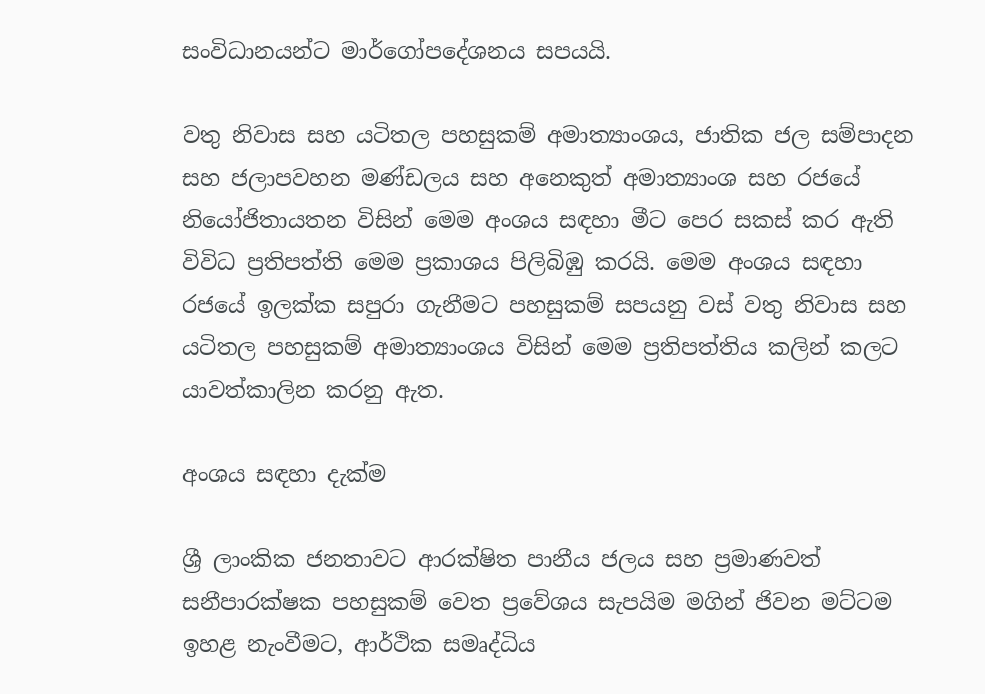සංවිධානයන්ට මාර්ගෝපදේශනය සපයයි.

වතු නිවාස සහ යටිතල පහසුකම් අමාත්‍යාංශය, ජාතික ජල සම්පාදන සහ ජලාපවහන මණ්ඩලය සහ අනෙකුත් අමාත්‍යාංශ සහ රජයේ නියෝජිතායතන විසින් මෙම අංශය සඳහා මීට පෙර සකස් කර ඇති විවිධ ප්‍රතිපත්ති මෙම ප්‍රකාශය පිලිබිඹු කරයි. මෙම අංශය සඳහා රජයේ ඉලක්ක සපුරා ගැනීමට පහසුකම් සපයනු වස් වතු නිවාස සහ යටිතල පහසුකම් අමාත්‍යාංශය විසින් මෙම ප්‍රතිපත්තිය කලින් කලට යාවත්කාලින කරනු ඇත.

අංශය සඳහා දැක්ම

ශ්‍රී ලාංකික ජනතාවට ආරක්ෂිත පානීය ජලය සහ ප්‍රමාණවත් සනීපාරක්ෂක පහසුකම් වෙත ප්‍රවේශය සැපයිම මගින් ජිවන මට්ටම ඉහළ නැංවීමට, ආර්ථික සමෘද්ධිය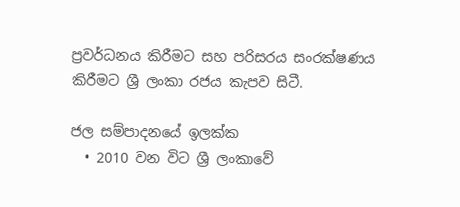ප්‍රවර්ධනය කිරීමට සහ පරිසරය සංරක්ෂණය කිරීමට ශ්‍රී ලංකා රජය කැපව සිටී.

ජල සම්පාදනයේ ඉලක්ක
  • 2010 වන විට ශ්‍රී ලංකාවේ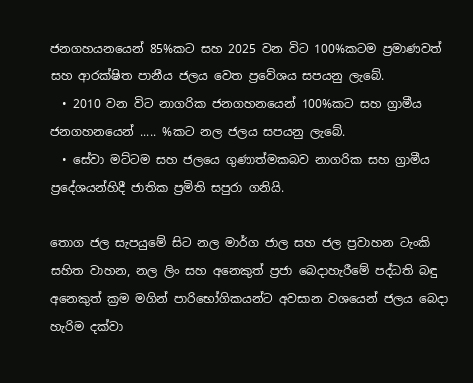ජනගහයනයෙන් 85%කට සහ 2025 වන විට 100%කටම ප්‍රමාණවත් සහ ආරක්ෂිත පානීය ජලය වෙත ප්‍රවේශය සපයනු ලැබේ.
  • 2010 වන විට නාගරික ජනගහනයෙන් 100%කට සහ ග්‍රාමීය ජනගහනයෙන් ..... %කට නල ජලය සපයනු ලැබේ.
  • සේවා මට්ටම සහ ජලයෙ ගුණාත්මකබව නාගරික සහ ග්‍රාමීය ප්‍රදේශයන්හිදී ජාතික ප්‍රමිති සපුරා ගනියි.

තොග ජල සැපයුමේ සිට නල මාර්ග ජාල සහ ජල ප්‍රවාහන ටැංකි සහිත වාහන, නල ලිං සහ අනෙකුත් ප්‍රජා බෙදාහැරීමේ පද්ධති බඳු අනෙකුත් ක්‍රම මගින් පාරිභෝගිකයන්ට අවසාන වශයෙන් ජලය බෙදා හැරිම දක්වා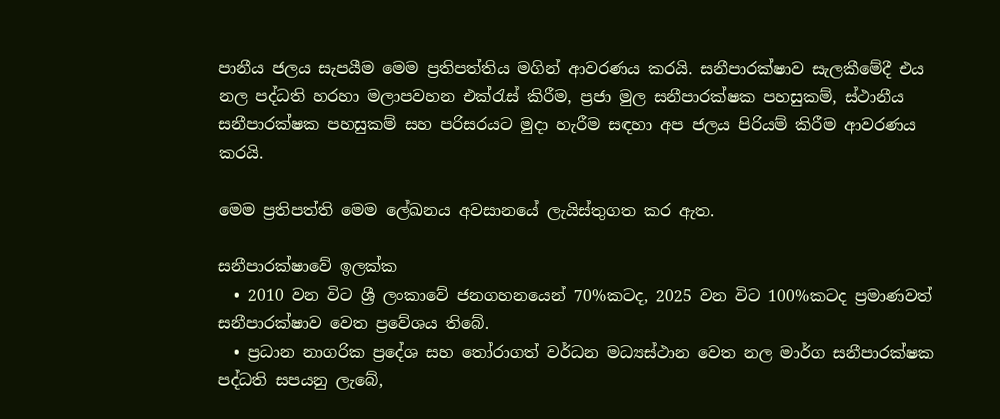පානීය ජලය සැපයීම මෙම ප්‍රතිපත්තිය මගින් ආවරණය කරයි. සනීපාරක්ෂාව සැලකීමේදී එය නල පද්ධති හරහා මලාපවහන එක්රැස් කිරීම, ප්‍රජා මුල සනීපාරක්ෂක පහසුකම්, ස්ථානීය සනීපාරක්ෂක පහසුකම් සහ පරිසරයට මුදා හැරීම සඳහා අප ජලය පිරියම් කිරීම ආවරණය කරයි.

මෙම ප්‍රතිපත්ති මෙම ලේඛනය අවසානයේ ලැයිස්තුගත කර ඇත.

සනීපාරක්ෂාවේ ඉලක්ක
  • 2010 වන විට ශ්‍රී ලංකාවේ ජනගහනයෙන් 70%කටද, 2025 වන විට 100%කටද ප්‍රමාණවත් සනීපාරක්ෂාව වෙත ප්‍රවේශය තිබේ.
  • ප්‍රධාන නාගරික ප්‍රදේශ සහ තෝරාගත් වර්ධන මධ්‍යස්ථාන වෙත නල මාර්ග සනීපාරක්ෂක පද්ධති සපයනු ලැබේ,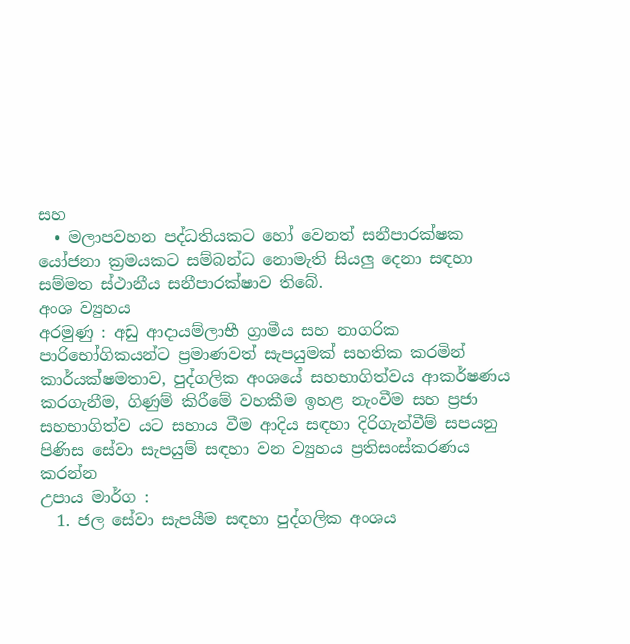සහ
  • මලාපවහන පද්ධතියකට හෝ වෙනත් සනීපාරක්ෂක යෝජනා ක්‍රමයකට සම්බන්ධ නොමැති සියලු දෙනා සඳහා සම්මත ස්ථානීය සනීපාරක්ෂාව තිබේ.
අංශ ව්‍යුහය
අරමුණු : අඩු ආදායම්ලාභී ග්‍රාමීය සහ නාගරික පාරිභෝගිකයන්ට ප්‍රමාණවත් සැපයුමක් සහතික කරමින් කාර්යක්ෂමතාව, පුද්ගලික අංශයේ සහභාගිත්වය ආකර්ෂණය කරගැනීම, ගිණුම් කිරීමේ වහකීම ඉහළ නැංවීම සහ ප්‍රජා  සහභාගිත්ව යට සහාය වීම ආදිය සඳහා දිරිගැන්වීම් සපයනු පිණිස සේවා සැපයුම් සඳහා වන ව්‍යුහය ප්‍රතිසංස්කරණය කරන්න
උපාය මාර්ග :
  1. ජල සේවා සැපයීම සඳහා පුද්ගලික අංශය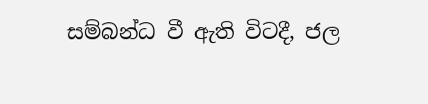සම්බන්ධ වී ඇති විටදී, ජල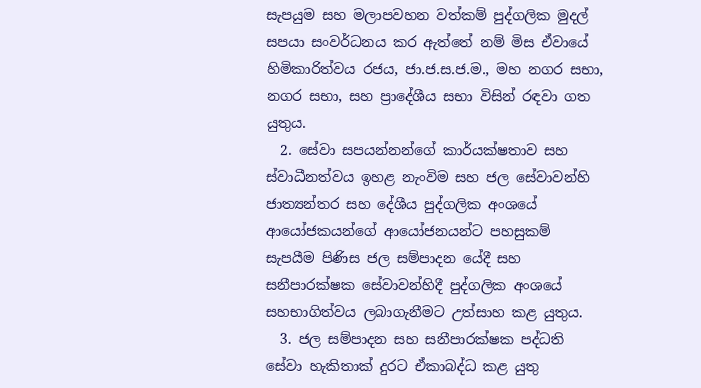සැපයුම සහ මලාපවහන වත්කම් පුද්ගලික මුදල් සපයා සංවර්ධනය කර ඇත්තේ නම් මිස ඒවායේ හිමිකාරිත්වය රජය, ජා.ජ.ස.ජ.ම., මහ නගර සභා, නගර සභා, සහ ප්‍රාදේශීය සභා විසින් රඳවා ගත යුතුය.
  2. සේවා සපයන්නන්ගේ කාර්යක්ෂතාව සහ ස්වාධීනත්වය ඉහළ නැංවිම සහ ජල සේවාවන්හි ජාත්‍යන්තර සහ දේශීය පුද්ගලික අංශයේ ආ‍යෝජකයන්ගේ ආයෝජනයන්ට පහසුකම් සැපයීම පිණිස ජල සම්පාදන යේදී සහ සනීපාරක්ෂක සේවාවන්හිදී පුද්ගලික අංශයේ සහභාගිත්වය ලබාගැනීමට උත්සාහ කළ යුතුය.
  3. ජල සම්පාදන සහ සනීපාරක්ෂක පද්ධති සේවා හැකිතාක් දුරට ඒකාබද්ධ කළ යුතු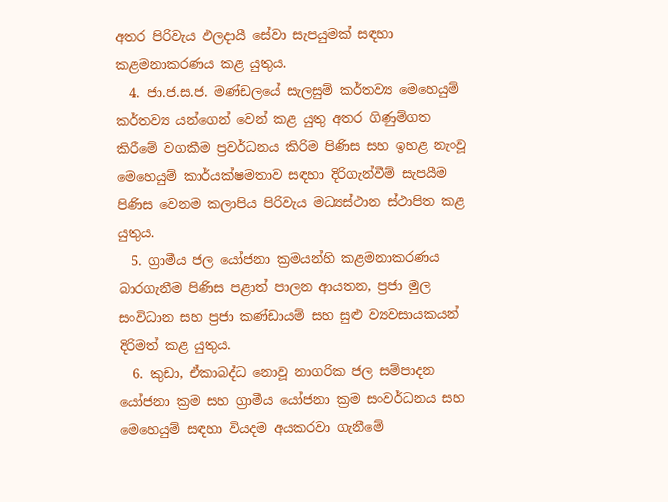අතර පිරිවැය ඵලදායී සේවා සැපයුමක් සඳහා කළමනාකරණය කළ යුතුය.
  4. ජා.ජ.ස.ජ. මණ්ඩලයේ සැලසුම් කර්තව්‍ය මෙහෙයුම් කර්තව්‍ය යන්ගෙන් වෙන් කළ යුතු අතර ගිණුම්ගත කිරීමේ වගකීම ප්‍රවර්ධනය කිරිම පිණිස සහ ඉහළ නැංවූ මෙහෙයුම් කාර්යක්ෂමතාව සඳහා දිරිගැන්වීම් සැපයීම පිණිස වෙනම කලාපිය පිරිවැය මධ්‍යස්ථාන ස්ථාපිත කළ යුතුය.
  5. ග්‍රාමීය ජල යෝජනා ක්‍රමයන්හි කළමනාකරණය බාරගැනීම පිණිස පළාත් පාලන ආයතන, ප්‍රජා මුල සංවිධාන සහ ප්‍රජා කණ්ඩායම් සහ සුළු ව්‍යවසායකයන් දිරිමත් කළ යුතුය.
  6. කුඩා, ඒකාබද්ධ නොවූ නාගරික ජල සම්පාදන යෝජනා ක්‍රම සහ ග්‍රාමීය යෝජනා ක්‍රම සංවර්ධනය සහ මෙහෙයුම් සඳහා වියදම අයකරවා ගැනීමේ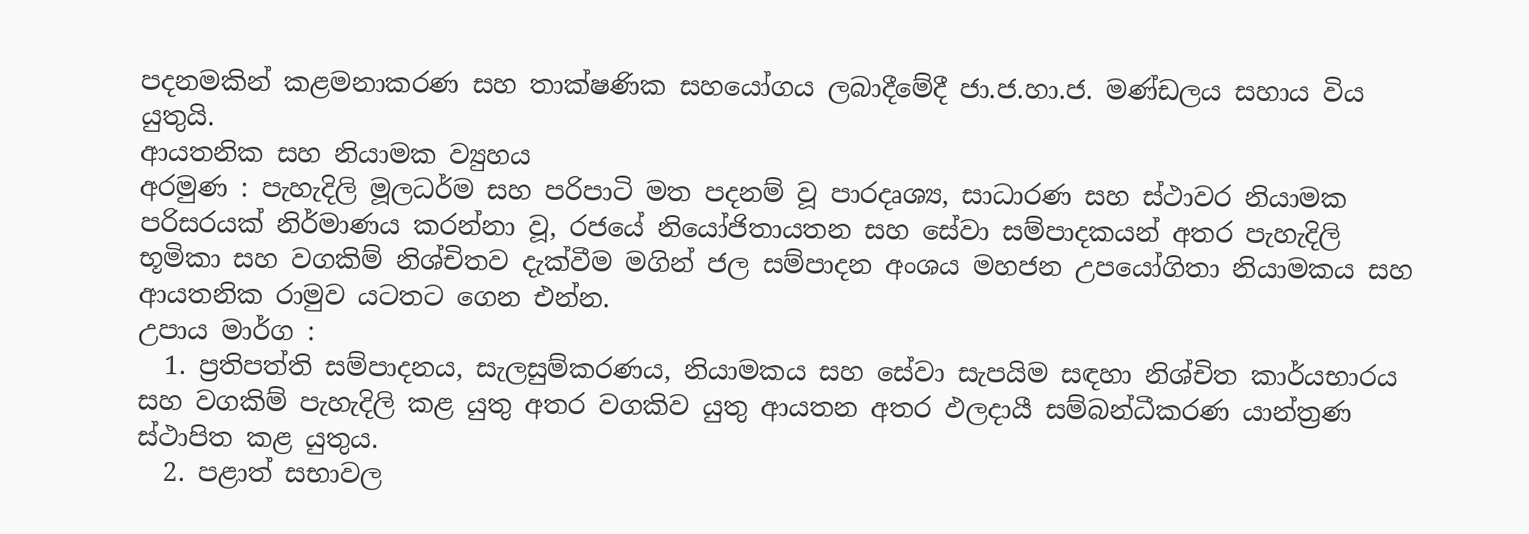පදනමකින් කළමනාකරණ සහ තාක්ෂණික සහයෝගය ලබාදීමේදී ජා.ජ.හා.ජ. මණ්ඩලය සහාය විය යුතුයි.
ආයතනික සහ නියාමක ව්‍යුහය
අරමුණ : පැහැදිලි මූලධර්ම සහ පරිපාටි මත පදනම් වූ පාරදෘශ්‍ය, සාධාරණ සහ ස්ථාවර නියාමක පරිසරයක් නිර්මාණය කරන්නා වූ, රජයේ නියෝජිතායතන සහ සේවා සම්පාදකයන් අතර පැහැදිලි භූමිකා සහ වගකිම් නිශ්චිතව දැක්වීම මගින් ජල සම්පාදන අංශය මහජන උපයෝගිතා නියාමකය සහ ආයතනික රාමුව යටතට ගෙන එන්න.
උපාය මාර්ග :
  1. ප්‍රතිපත්ති සම්පාදනය, සැලසුම්කරණය, නියාමකය සහ සේවා සැපයිම සඳහා නිශ්චිත කාර්යභාරය සහ වගකිම් පැහැදිලි කළ යුතු අතර වගකිව යුතු ආයතන අතර ඵලදායී සම්බන්ධීකරණ යාන්ත්‍රණ ස්ථාපිත කළ යුතුය.
  2. පළාත් සභාවල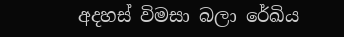අදහස් විමසා බලා රේඛිය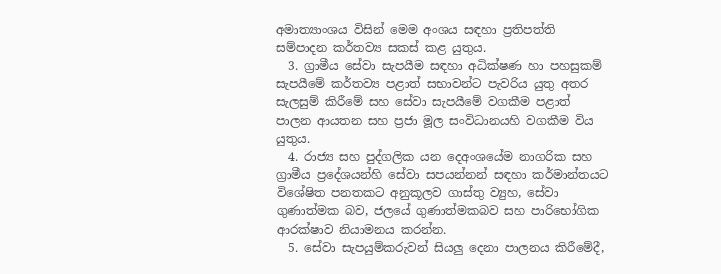අමාත්‍යාංශය විසින් මෙම අංශය සඳහා ප්‍රතිපත්ති සම්පාදන කර්තව්‍ය සකස් කළ යුතුය.
  3. ග්‍රාමීය සේවා සැපයීම සඳහා අධික්ෂණ හා පහසුකම් සැපයීමේ කර්තව්‍ය පළාත් සභාවන්ට පැවරිය යුතු අතර සැලසුම් කිරීමේ සහ සේවා සැපයීමේ වගකීම පළාත් පාලන ආයතන සහ ප්‍රජා මූල සංවිධානයහි වගකීම විය යුතුය.
  4. රාජ්‍ය සහ පුද්ගලික යන දෙඅංශයේම නාගරික සහ ග්‍රාමීය ප්‍රදේශයන්හි සේවා සපයන්නන් සඳහා කර්මාන්තයට විශේෂිත පනතකට අනුකූලව ගාස්තු ව්‍යුහ, සේවා ගුණාත්මක බව, ජලයේ ගුණාත්මකබව සහ පාරිභෝගික ආරක්ෂාව නියාමනය කරන්න.
  5. සේවා සැපයුම්කරුවන් සියලු දෙනා පාලනය කිරීමේදී,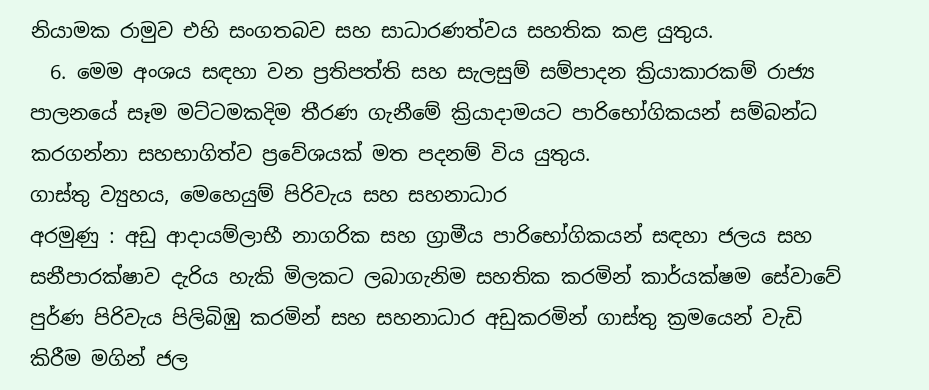නියාමක රාමුව එහි සංගතබව සහ සාධාරණත්වය සහතික කළ යුතුය.
  6. මෙම අංශය සඳහා වන ප්‍රතිපත්ති සහ සැලසුම් සම්පාදන ක්‍රියාකාරකම් රාජ්‍ය පාලනයේ සෑම මට්ටමකදිම තීරණ ගැනීමේ ක්‍රියාදාමයට පාරිභෝගිකයන් සම්බන්ධ කරගන්නා සහභාගිත්ව ප්‍රවේශයක් මත පදනම් විය යුතුය.
ගාස්තු ව්‍යුහය, මෙහෙයුම් පිරිවැය සහ සහනාධාර
අරමුණු : අඩු ආදායම්ලාභී නාගරික සහ ග්‍රාමීය පාරිභෝගිකයන් සඳහා ජලය සහ සනීපාරක්ෂාව දැරිය හැකි මිලකට ලබාගැනිම සහතික කරමින් කාර්යක්ෂම සේවාවේ පුර්ණ පිරිවැය පිලිබිඹු කරමින් සහ සහනාධාර අඩුකරමින් ගාස්තු ක්‍රමයෙන් වැඩි කිරීම මගින් ජල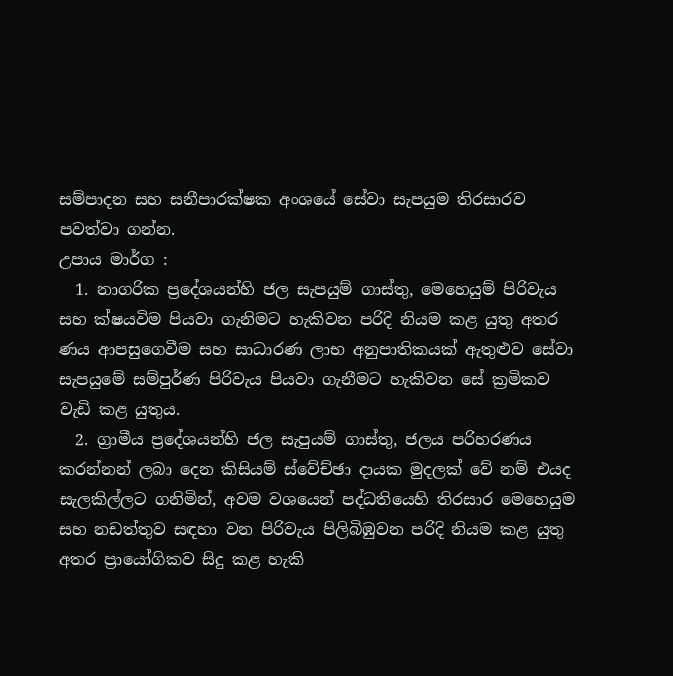සම්පාදන සහ සනීපාරක්ෂක අංශයේ සේවා සැපයුම තිරසාරව පවත්වා ගන්න.
උපාය මාර්ග :
  1. නාගරික ප්‍රදේශයන්හි ජල සැපයුම් ගාස්තු, මෙහෙයුම් පිරිවැය සහ ක්ෂයවිම පියවා ගැනිමට හැකිවන පරිදි නියම කළ යුතු අතර ණය ආපසුගෙවීම සහ සාධාරණ ලාභ අනුපාතිකයක් ඇතුළුව සේවා සැපයුමේ සම්පුර්ණ පිරිවැය පියවා ගැනීමට හැකිවන සේ ක්‍රමිකව වැඩි කළ යුතුය.
  2. ග්‍රාමීය ප්‍රදේශයන්හි ජල සැපුයම් ගාස්තු, ජලය පරිහරණය කරන්නන් ලබා දෙන කිසියම් ස්වේච්ඡා දායක මුදලක් වේ නම් එයද සැලකිල්ලට ගනිමින්, අවම වශයෙන් පද්ධතියෙහි තිරසාර මෙහෙයුම සහ නඩත්තුව සඳහා වන පිරිවැය පිලිබිඹුවන පරිදි නියම කළ යුතු අතර ප්‍රායෝගිකව සිදු කළ හැකි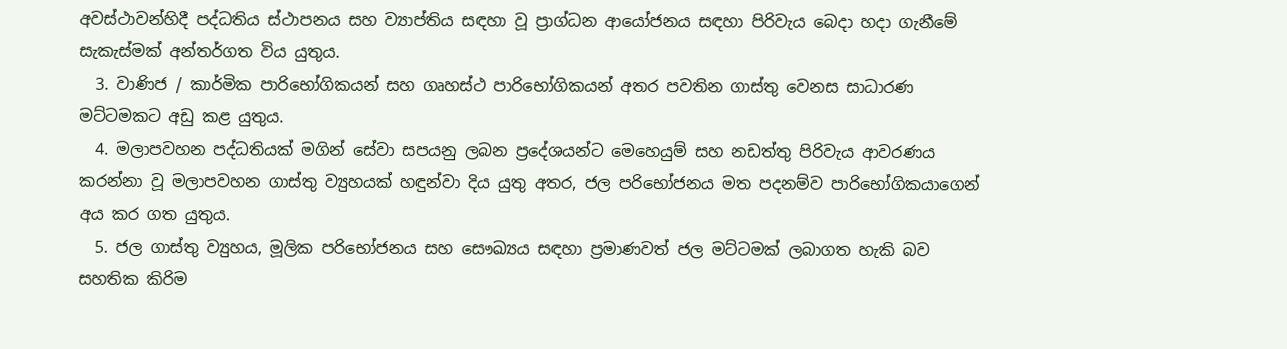අවස්ථාවන්හිදී පද්ධතිය ස්ථාපනය සහ ව්‍යාප්තිය සඳහා වූ ප්‍රාග්ධන ආයෝජනය සඳහා පිරිවැය බෙදා හදා ගැනීමේ සැකැස්මක් අන්තර්ගත විය යුතුය.
  3. වාණිජ / කාර්මික පාරිභෝගිකයන් සහ ගෘහස්ථ පාරිභෝගිකයන් අතර පවතින ගාස්තු වෙනස සාධාරණ මට්ටමකට අඩු කළ යුතුය.
  4. මලාපවහන පද්ධතියක් මගින් සේවා සපයනු ලබන ප්‍රදේශයන්ට මෙහෙයුම් සහ නඩත්තු පිරිවැය ආවරණය කරන්නා වූ මලාපවහන ගාස්තු ව්‍යුහයක් හඳුන්වා දිය යුතු අතර, ජල පරිභෝජනය මත පදනම්ව පාරිභෝගිකයාගෙන් අය කර ගත යුතුය.
  5. ජල ගාස්තු ව්‍යුහය, මූලික පරිභෝජනය සහ සෞඛ්‍යය සඳහා ප්‍රමාණවත් ජල මට්ටමක් ලබාගත හැකි බව සහතික කිරිම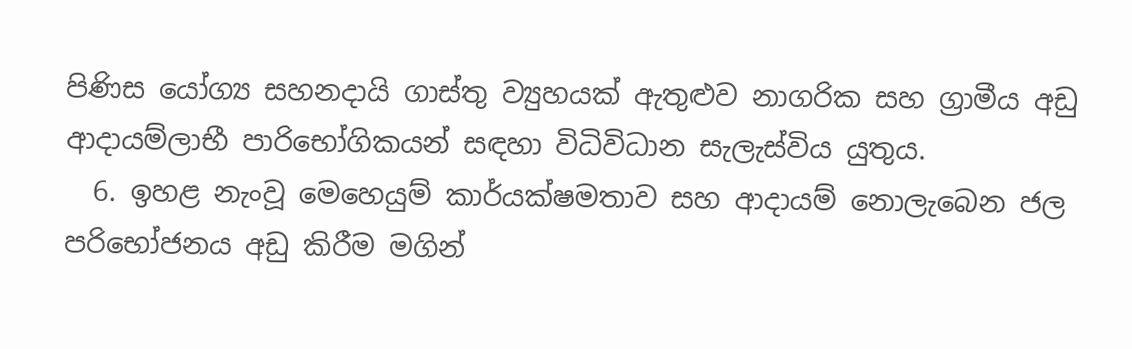පිණිස යෝග්‍ය සහනදායි ගාස්තු ව්‍යුහයක් ඇතුළුව නාගරික සහ ග්‍රාමීය අඩු ආදායම්ලාභී පාරිභෝගිකයන් සඳහා විධිවිධාන සැලැස්විය යුතුය.
  6. ඉහළ නැංවූ මෙහෙයුම් කාර්යක්ෂමතාව සහ ආදායම් නොලැබෙන ජල පරිභෝජනය අඩු කිරීම මගින්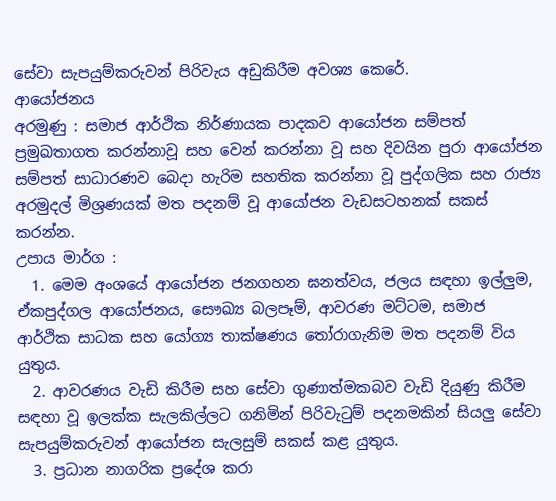සේවා සැපයුම්කරුවන් පිරිවැය අඩුකිරීම අවශ්‍ය කෙරේ.
ආයෝජනය
අරමුණු : සමාජ ආර්ථික නිර්ණායක පාදකව ආයෝජන සම්පත් ප්‍රමුඛතාගත කරන්නාවූ සහ වෙන් කරන්නා වූ සහ දිවයින පුරා ආ‍යෝජන සම්පත් සාධාරණව බෙදා හැරිම සහතික කරන්නා වූ පුද්ගලික සහ රාජ්‍ය අරමුදල් මිශ්‍රණයක් මත පදනම් වූ ආයෝජන වැඩසටහනක් සකස් කරන්න.
උපාය මාර්ග :
  1. මෙම අංශයේ ආයෝජන ජනගහන ඝනත්වය, ජලය සඳහා ඉල්ලුම, ඒකපුද්ගල ආයෝජනය, සෞඛ්‍ය බලපෑම්, ආවරණ මට්ටම, සමාජ ආර්ථික සාධක සහ යෝග්‍ය තාක්ෂණය තෝරාගැනිම මත පදනම් විය යුතුය.
  2. ආවරණය වැඩි කිරීම සහ සේවා ගුණාත්මකබව වැඩි දියුණු කිරීම සඳහා වූ ඉලක්ක සැලකිල්ලට ගනිමින් පිරිවැටුම් පදනමකින් සියලු සේවා සැපයුම්කරුවන් ආයෝජන සැලසුම් සකස් කළ යුතුය.
  3. ප්‍රධාන නාගරික ප්‍රදේශ කරා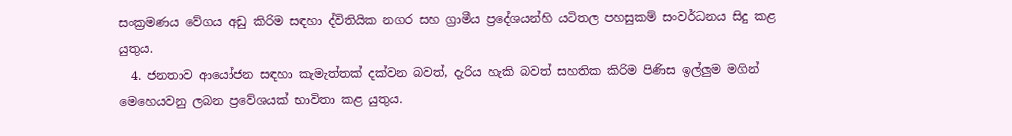සංක්‍රමණය වේගය අඩු කිරිම සඳහා ද්විතියික නගර සහ ග්‍රාමීය ප්‍රදේශයන්හි යටිතල පහසුකම් සංවර්ධනය සිදු කළ යුතුය.
  4. ජනතාව ආයෝජන සඳහා කැමැත්තක් දක්වන බවත්, දැරිය හැකි බවත් සහතික කිරිම පිණිස ඉල්ලුම මගින් මෙහෙයවනු ලබන ප්‍රවේශයක් භාවිතා කළ යුතුය.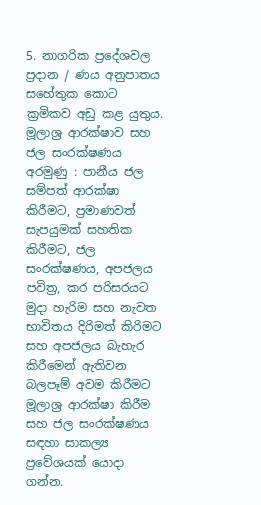5. නාගරික ප්‍රදේශවල ප්‍රදාන / ණය අනුපාතය සහේතුක කොට ක්‍රමිකව අඩු කළ යුතුය.
මූලාශ්‍ර ආරක්ෂාව සහ ජල සංරක්ෂණය
අරමුණු : පානීය ජල සම්පත් ආරක්ෂා කිරීමට, ප්‍රමාණවත් සැපයුමක් සහතික කිරීමට, ජල සංරක්ෂණය, අපජලය පවිත්‍ර, කර පරිසරයට මුදා හැරිම සහ නැවත භාවිතය දිරිමත් කිරිමට සහ අපජලය බැහැර කිරීමෙන් ඇතිවන බලපෑම් අවම කිරීමට මූලාශ්‍ර ආරක්ෂා කිරීම සහ ජල සංරක්ෂණය සඳහා සාකල්‍ය ප්‍රවේශයක් යොදා ගන්න.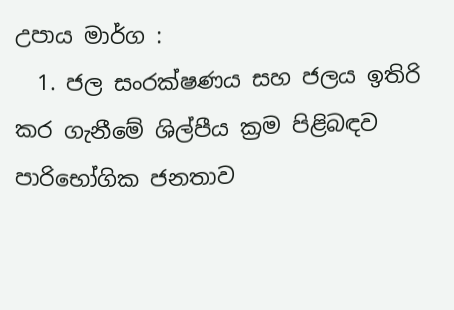උපාය මාර්ග :
  1. ජල සංරක්ෂණය සහ ජලය ඉතිරි කර ගැනීමේ ශිල්පීය ක්‍රම පිළිබඳව පාරිභෝගික ජනතාව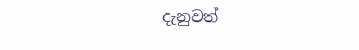දැනුවත්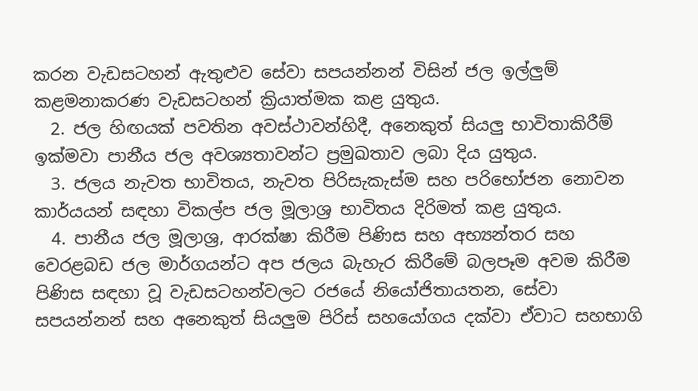කරන වැඩසටහන් ඇතුළුව සේවා සපයන්නන් විසින් ජල ඉල්ලුම් කළමනාකරණ වැඩසටහන් ක්‍රියාත්මක කළ යුතුය.
  2. ජල හිඟයක් පවතින අවස්ථාවන්හිදී, අනෙකුත් සියලු භාවිතාකිරීම් ඉක්මවා පානීය ජල අවශ්‍යතාවන්ට ප්‍රමුඛතාව ලබා දිය යුතුය.
  3. ජලය නැවත භාවිතය, නැවත පිරිසැකැස්ම සහ පරිභෝජන නොවන කාර්යයන් සඳහා විකල්ප ජල මූලාශ්‍ර භාවිතය දිරිමත් කළ යුතුය.
  4. පානීය ජල මූලාශ්‍ර, ආරක්ෂා කිරීම පිණිස සහ අභ්‍යන්තර සහ වෙරළබඩ ජල මාර්ගයන්ට අප ජලය බැහැර කිරීමේ බලපෑම අවම කිරීම පිණිස සඳහා වූ වැඩසටහන්වලට රජයේ නියෝජිතායතන, සේවා සපයන්නන් සහ අනෙකුත් සියලුම පිරිස් සහයෝගය දක්වා ඒවාට සහභාගි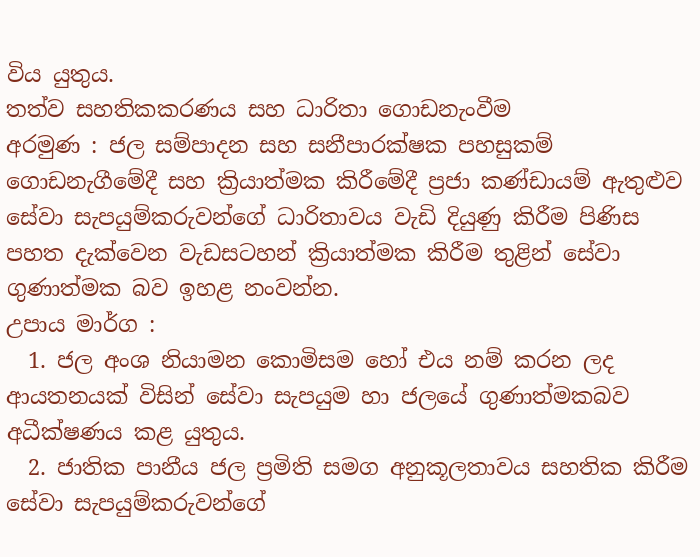විය යුතුය.
තත්ව සහතිකකරණය සහ ධාරිතා ගොඩනැංවීම
අරමුණ : ජල සම්පාදන සහ සනීපාරක්ෂක පහසුකම් ගොඩනැගීමේදී සහ ක්‍රියාත්මක කිරීමේදී ප්‍රජා කණ්ඩායම් ඇතුළුව සේවා සැපයුම්කරුවන්ගේ ධාරිතාවය වැඩි දියුණු කිරීම පිණිස පහත දැක්වෙන වැඩසටහන් ක්‍රියාත්මක කිරීම තුළින් සේවා ගුණාත්මක බව ඉහළ නංවන්න.
උපාය මාර්ග :
  1. ජල අංශ නියාමන කොමිසම හෝ එය නම් කරන ලද ආයතනයක් විසින් සේවා සැපයුම හා ජලයේ ගුණාත්මකබව අධීක්ෂණය කළ යුතුය.
  2. ජාතික පානීය ජල ප්‍රමිති සමග අනුකූලතාවය සහතික කිරීම සේවා සැපයුම්කරුවන්ගේ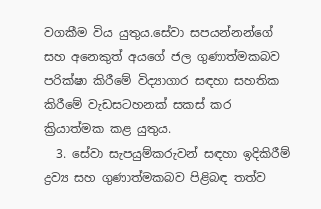වගකීම විය යුතුය.සේවා සපයන්නන්ගේ සහ අනෙකුත් අයගේ ජල ගුණාත්මකබව පරික්ෂා කිරීමේ විද්‍යාගාර සඳහා සහතික කිරීමේ වැඩසටහනක් සකස් කර ක්‍රියාත්මක කළ යුතුය.
  3. සේවා සැපයුම්කරුවන් සඳහා ඉදිකිරීම් ද්‍රව්‍ය සහ ගුණාත්මකබව පිළිබඳ තත්ව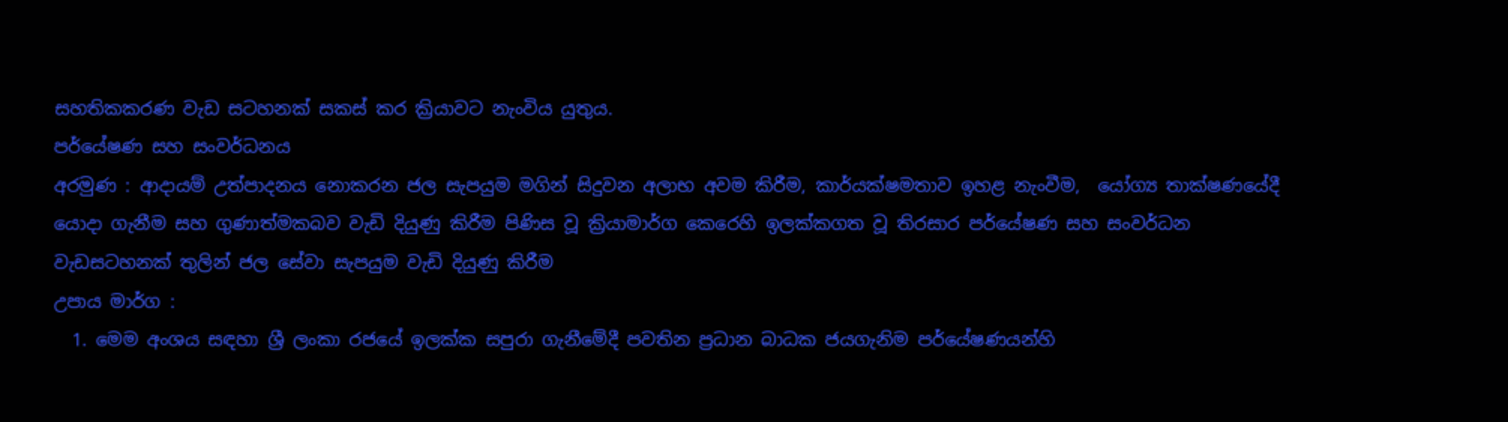සහතිකකරණ වැඩ සටහනක් සකස් කර ක්‍රියාවට නැංවිය යුතුය.
පර්යේෂණ සහ සංවර්ධනය
අරමුණ : ආදායම් උත්පාදනය නොකරන ජල සැපයුම මගින් සිදුවන අලාභ අවම කිරීම, කාර්යක්ෂමතාව ඉහළ නැංවීම,  යෝග්‍ය තාක්ෂණයේදී යොදා ගැනීම සහ ගුණාත්මකබව වැඩි දියුණු කිරීම පිණිස වූ ක්‍රියාමාර්ග කෙරෙහි ඉලක්කගත වූ තිරසාර පර්යේෂණ සහ සංවර්ධන වැඩසටහනක් තුලින් ජල සේවා සැපයුම වැඩි දියුණු කිරීම
උපාය මාර්ග :
  1. මෙම අංශය සඳහා ශ්‍රී ලංකා රජයේ ඉලක්ක සපුරා ගැනීමේදී පවතින ප්‍රධාන බාධක ජයගැනිම පර්යේෂණයන්හි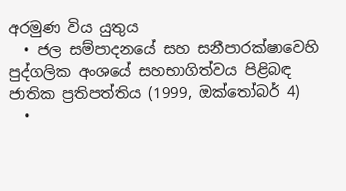අරමුණ විය යුතුය
  • ජල සම්පාදනයේ සහ සනීපාරක්ෂාවෙහි පුද්ගලික අංශයේ සහභාගිත්වය පිළිබඳ ජාතික ප්‍රතිපත්තිය (1999, ඔක්තෝබර් 4)
  •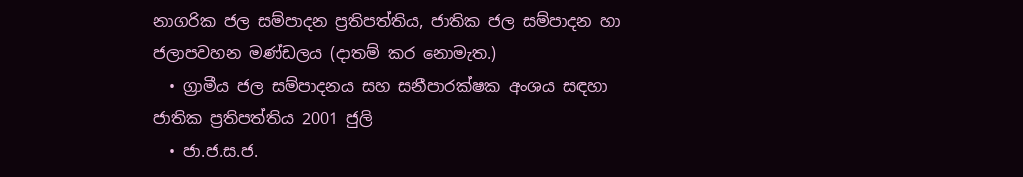නාගරික ජල සම්පාදන ප්‍රතිපත්තිය, ජාතික ජල සම්පාදන හා ජලාපවහන මණ්ඩලය (දාතම් කර නොමැත.)
  • ග්‍රාමීය ජල සම්පාදනය සහ සනීපාරක්ෂක අංශය සඳහා ජාතික ප්‍රතිපත්තිය 2001 ජුලි
  • ජා.ජ.ස.ජ.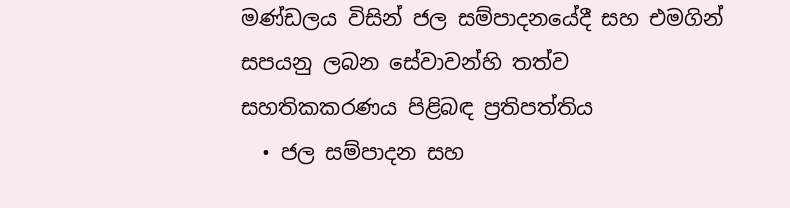මණ්ඩලය විසින් ජල සම්පාදනයේදී සහ එමගින් සපයනු ලබන සේවාවන්හි තත්ව සහතිකකරණය පිළිබඳ ප්‍රතිපත්තිය
  • ජල සම්පාදන සහ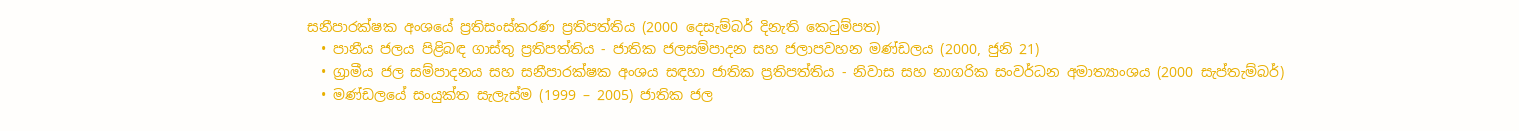සනීපාරක්ෂක අංශයේ ප්‍රතිසංස්කරණ ප්‍රතිපත්තිය (2000 දෙසැම්බර් දිනැති කෙටුම්පත)
  • පානීය ජලය පිළිබඳ ගාස්තු ප්‍රතිපත්තිය - ජාතික ජලසම්පාදන සහ ජලාපවහන මණ්ඩලය (2000, ජුනි 21)
  • ග්‍රාමීය ජල සම්පාදනය සහ සනීපාරක්ෂක අංශය සඳහා ජාතික ප්‍රතිපත්තිය - නිවාස සහ නාගරික සංවර්ධන අමාත්‍යාංශය (2000 සැප්තැම්බර්)
  • මණ්ඩලයේ සංයුක්ත සැලැස්ම (1999 – 2005) ජාතික ජල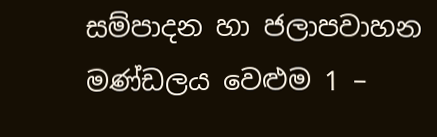සම්පාදන හා ජලාපවාහන මණ්ඩලය වෙළුම 1 –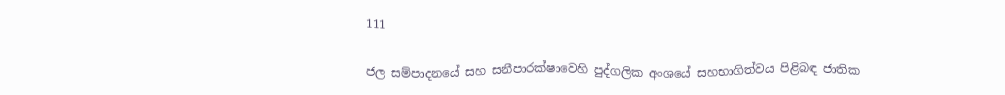111

ජල සම්පාදනයේ සහ සනීපාරක්ෂාවෙහි පුද්ගලික අංශයේ සහභාගිත්වය පිළිබඳ ජාතික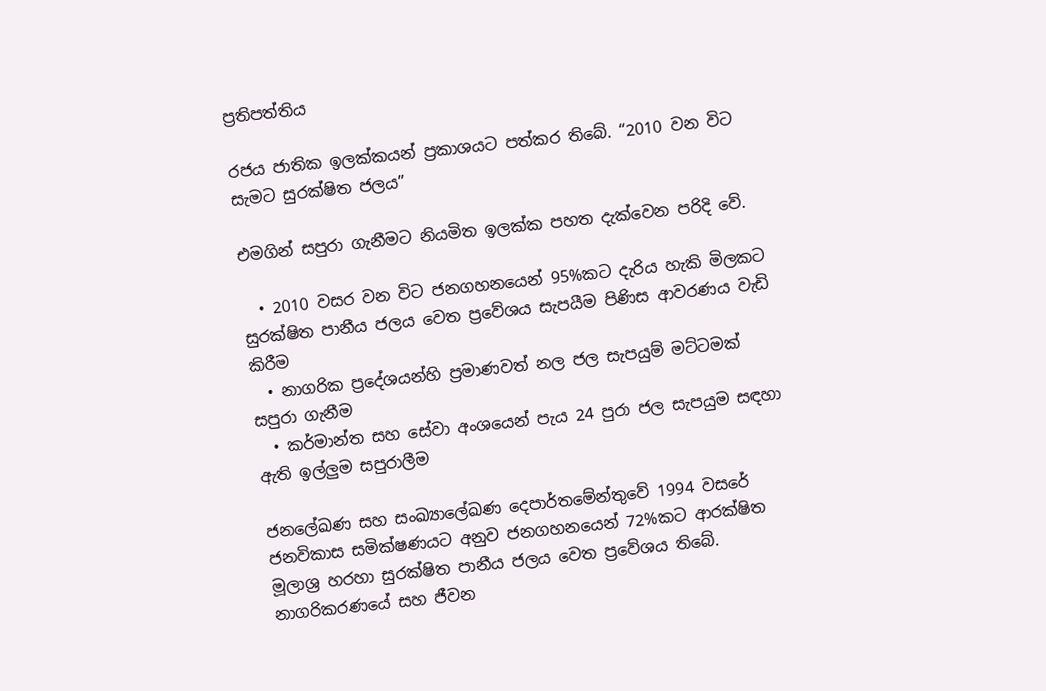ප්‍රතිපත්තිය

රජය ජාතික ඉලක්කයන් ප්‍රකාශයට පත්කර තිබේ. “2010 වන විට සැමට සුරක්ෂිත ජලය”

එමගින් සපුරා ගැනීමට නියමිත ඉලක්ක පහත දැක්වෙන පරිදි වේ.

  • 2010 වසර වන විට ජනගහනයෙන් 95%කට දැරිය හැකි මිලකට සුරක්ෂිත පානීය ජලය වෙත ප්‍රවේශය සැපයීම පිණිස ආවරණය වැඩි කිරීම
  • නාගරික ප්‍රදේශයන්හි ප්‍රමාණවත් නල ජල සැපයුම් මට්ටමක් සපුරා ගැනීම
  • කර්මාන්ත සහ සේවා අංශයෙන් පැය 24 පුරා ජල සැපයුම සඳහා ඇති ඉල්ලුම සපුරාලීම

ජනලේඛණ සහ සංඛ්‍යාලේඛණ දෙපාර්තමේන්තුවේ 1994 වසරේ ජනවිකාස සමික්ෂණයට අනුව ජනගහනයෙන් 72%කට ආරක්ෂිත මූලාශ්‍ර හරහා සුරක්ෂිත පානීය ජලය වෙත ප්‍රවේශය තිබේ. නාගරිකරණයේ සහ ජීවන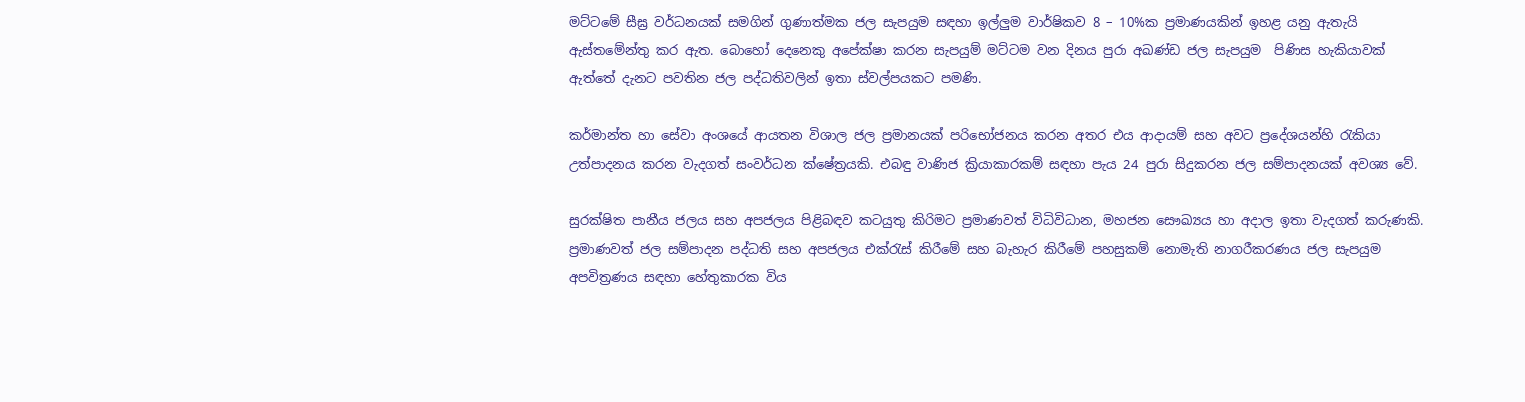මට්ටමේ සීඝ්‍ර වර්ධනයක් සමගින් ගුණාත්මක ජල සැපයුම සඳහා ඉල්ලුම වාර්ෂිකව 8 – 10%ක ප්‍රමාණයකින් ඉහළ යනු ඇතැයි ඇස්තමේන්තු කර ඇත. බොහෝ දෙනෙකු අපේක්ෂා කරන සැපයුම් මට්ටම වන දිනය පුරා අඛණ්ඩ ජල සැපයුම  පිණිස හැකියාවක් ඇත්තේ දැනට පවතින ජල පද්ධතිවලින් ඉතා ස්වල්පයකට පමණි.

කර්මාන්ත හා සේවා අංශයේ ආයතන විශාල ජල ප්‍රමානයක් පරිභෝජනය කරන අතර එය ආදායම් සහ අවට ප්‍රදේශයන්හි රැකියා උත්පාදනය කරන වැදගත් සංවර්ධන ක්ෂේත්‍රයකි. එබඳු වාණිජ ක්‍රියාකාරකම් සඳහා පැය 24 පුරා සිදුකරන ජල සම්පාදනයක් අවශ්‍ය වේ.

සුරක්ෂිත පානීය ජලය සහ අපජලය පිළිබඳව කටයුතු කිරිමට ප්‍රමාණවත් විධිවිධාන, මහජන සෞඛ්‍යය හා අදාල ඉතා වැදගත් කරුණකි. ප්‍රමාණවත් ජල සම්පාදන පද්ධති සහ අපජලය එක්රැස් කිරීමේ සහ බැහැර කිරීමේ පහසුකම් නොමැති නාගරීකරණය ජල සැපයුම අපවිත්‍රණය සඳහා හේතුකාරක විය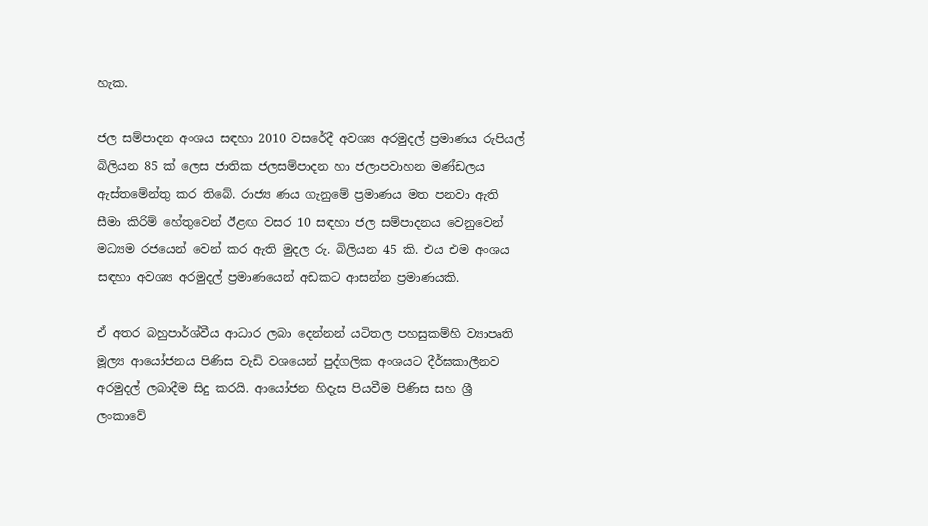හැක.

ජල සම්පාදන අංශය සඳහා 2010 වසරේදී අවශ්‍ය අරමුදල් ප්‍රමාණය රුපියල් බිලියන 85 ක් ලෙස ජාතික ජලසම්පාදන හා ජලාපවාහන මණ්ඩලය ඇස්තමේන්තු කර තිබේ. රාජ්‍ය ණය ගැනුමේ ප්‍රමාණය මත පනවා ඇති සීමා කිරිම් හේතුවෙන් ඊළඟ වසර 10 සඳහා ජල සම්පාදනය වෙනුවෙන් මධ්‍යම රජයෙන් වෙන් කර ඇති මුදල රු. බිලියන 45 කි. එය එම අංශය සඳහා අවශ්‍ය අරමුදල් ප්‍රමාණයෙන් අඩකට ආසන්න ප්‍රමාණයකි.

ඒ අතර බහුපාර්ශ්වීය ආධාර ලබා දෙන්නන් යටිතල පහසුකම්හි ව්‍යාපෘති මූල්‍ය ආයෝජනය පිණිස වැඩි වශයෙන් පුද්ගලික අංශයට දීර්ඝකාලීනව අරමුදල් ලබාදීම සිදු කරයි. ආයෝජන හිදැස පියවීම පිණිස සහ ශ්‍රී ලංකාවේ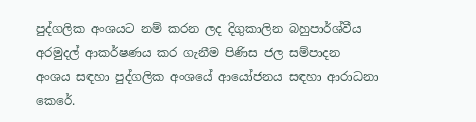පුද්ගලික අංශයට නම් කරන ලද දිගුකාලින බහුපාර්ශ්වීය අරමුදල් ආකර්ෂණය කර ගැනීම පිණිස ජල සම්පාදන අංශය සඳහා පුද්ගලික අංශයේ ආයෝජනය සඳහා ආරාධනා කෙරේ.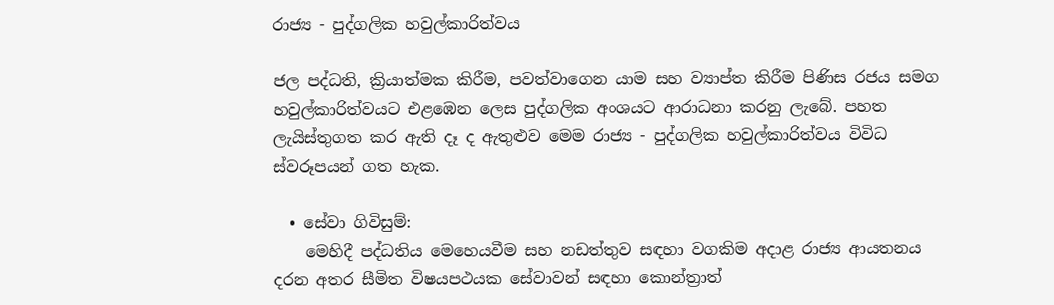රාජ්‍ය - පුද්ගලික හවුල්කාරිත්වය

ජල පද්ධති, ක්‍රියාත්මක කිරීම, පවත්වාගෙන යාම සහ ව්‍යාප්ත කිරීම පිණිස රජය සමග හවුල්කාරිත්වයට එළඹෙන ලෙස පුද්ගලික අංශයට ආරාධනා කරනු ලැබේ. පහත ලැයිස්තුගත කර ඇති දෑ ද ඇතුළුව මෙම රාජ්‍ය - පුද්ගලික හවුල්කාරිත්වය විවිධ ස්වරූපයන් ගත හැක.

  • සේවා ගිවිසුම්:
    මෙහිදී පද්ධතිය මෙහෙයවීම සහ නඩත්තුව සඳහා වගකිම අදාළ රාජ්‍ය ආයතනය දරන අතර සීමිත විෂයපථයක සේවාවන් සඳහා කොන්ත්‍රාත්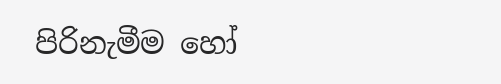පිරිනැමීම හෝ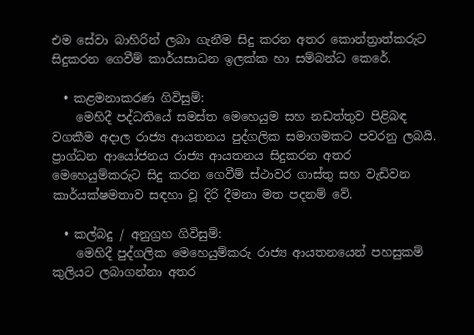එම සේවා බාහිරින් ලබා ගැනීම සිදු කරන අතර කොන්ත්‍රාත්කරුට සිදුකරන ගෙවීම් කාර්යසාධන ඉලක්ක හා සම්බන්ධ කෙරේ.

  • කළමනාකරණ ගිවිසුම්:
    මෙහිදී පද්ධතියේ සමස්ත මෙහෙයුම සහ නඩත්තුව පිළිබඳ වගකීම අදාල රාජ්‍ය ආයතනය පුද්ගලික සමාගමකට පවරනු ලබයි. ප්‍රාග්ධන ආයෝජනය රාජ්‍ය ආයතනය සිදුකරන අතර මෙහෙයුම්කරුට සිදු කරන ගෙවීම් ස්ථාවර ගාස්තු සහ වැඩිවන කාර්යක්ෂමතාව සඳහා වූ දිරි දීමනා මත පදනම් වේ.

  • කල්බදු / අනුග්‍රහ ගිවිසුම්:
    මෙහිදී පුද්ගලික ‍මෙහෙයුම්කරු රාජ්‍ය ආයතනයෙන් පහසුකම් කුලියට ලබාගන්නා අතර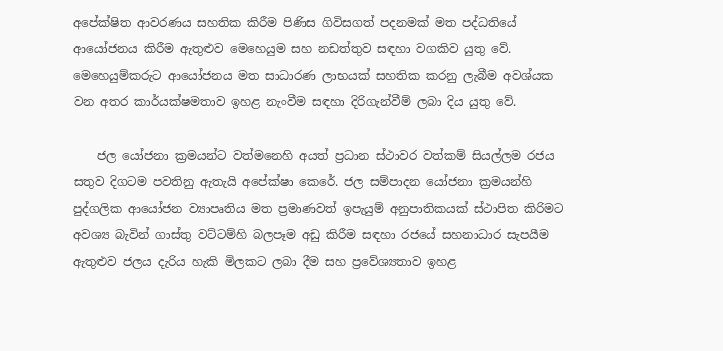අපේක්ෂිත ආවරණය සහතික කිරීම පිණිස ගිවිසගත් පදනමක් මත පද්ධතියේ ආයෝජනය කිරීම ඇතුළුව මෙහෙයුම සහ නඩත්තුව සඳහා වගකිව යුතු වේ. මෙහෙයුම්කරුට ආයෝජනය මත සාධාරණ ලාභයක් සහතික කරනු ලැබීම අවශ්යක වන අතර කාර්යක්ෂමතාව ඉහළ නැංවීම සඳහා දිරිගැන්වීම් ලබා දිය යුතු වේ.

    ජල යෝජනා ක්‍රමයන්ට වත්මනෙහි අයත් ප්‍රධාන ස්ථාවර වත්කම් සියල්ලම රජය සතුව දිගටම පවතිනු ඇතැයි අපේක්ෂා කෙරේ. ජල සම්පාදන යෝජනා ක්‍රමයන්හි පුද්ගලික ආයෝජන ව්‍යාපෘතිය මත ප්‍රමාණවත් ඉපැයුම් අනුපාතිකයක් ස්ථාපිත කිරිමට අවශ්‍ය බැවින් ගාස්තු වට්ටම්හි බලපෑම අඩු කිරීම සඳහා රජයේ සහනාධාර සැපයීම ඇතුළුව ජලය දැරිය හැකි මිලකට ලබා දීම සහ ප්‍රවේශ්‍යතාව ඉහළ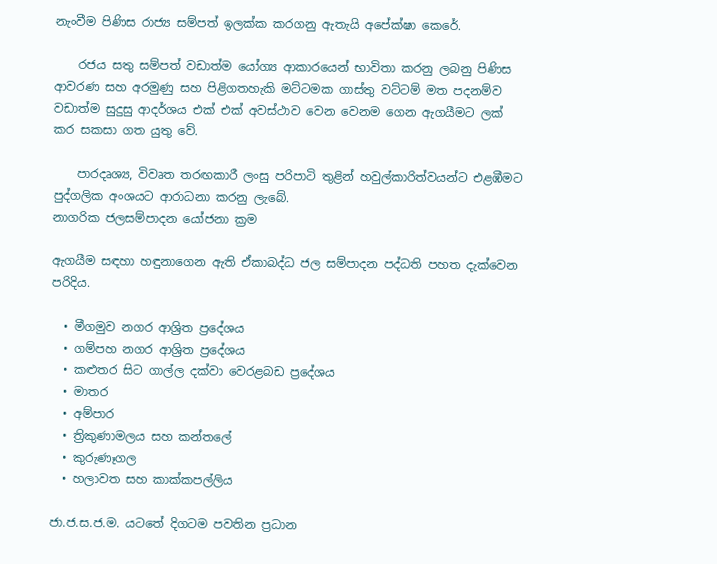නැංවීම පිණිස රාජ්‍ය සම්පත් ඉලක්ක කරගනු ඇතැයි අපේක්ෂා කෙරේ.

    රජය සතු සම්පත් වඩාත්ම යෝග්‍ය ආකාරයෙන් භාවිතා කරනු ලබනු පිණිස ආවරණ සහ අරමුණු සහ පිළිගතහැකි මට්ටමක ගාස්තු වට්ටම් මත පදනම්ව වඩාත්ම සුදුසු ආදර්ශය එක් එක් අවස්ථාව වෙන වෙනම ගෙන ඇගයීමට ලක් කර සකසා ගත යුතු වේ.

    පාරදෘශ්‍ය, විවෘත තරඟකාරී ලංසු පරිපාටි තුළින් හවුල්කාරිත්වයන්ට එළඹීමට පුද්ගලික අංශයට ආරාධනා කරනු ලැබේ.
නාගරික ජලසම්පාදන යෝජනා ක්‍රම

ඇගයීම සඳහා හඳුනා‍ගෙන ඇති ඒකාබද්ධ ජල සම්පාදන පද්ධති පහත දැක්වෙන පරිදිය.

  • මීගමුව නගර ආශ්‍රිත ප්‍රදේශය
  • ගම්පහ නගර ආශ්‍රිත ප්‍රදේශය
  • කළුතර සිට ගාල්ල දක්වා වෙරළබඩ ප්‍රදේශය
  • මාතර
  • අම්පාර
  • ත්‍රිකුණාමලය සහ කන්තලේ
  • කුරුණෑගල
  • හලාවත සහ කාක්කපල්ලිය

ජා.ජ.ස.ජ.ම. යටතේ දිගටම පවතින ප්‍රධාන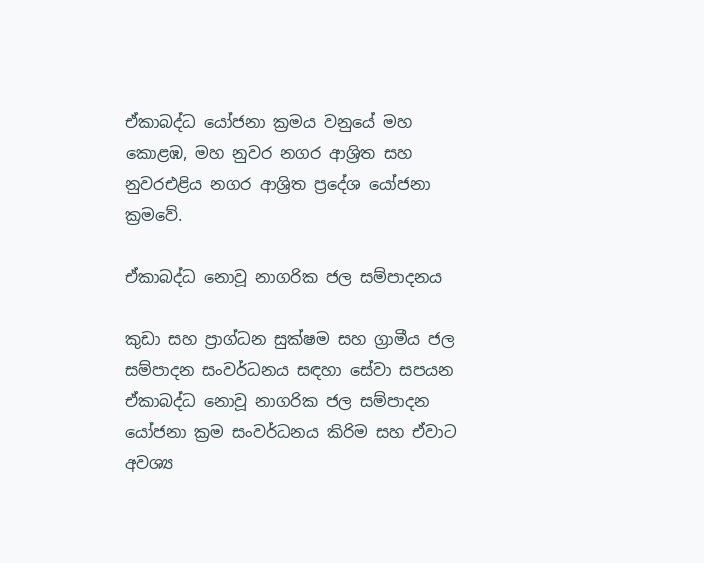ඒකාබද්ධ යෝජනා ක්‍රමය වනුයේ මහ කොළඹ, මහ නුවර නගර ආශ්‍රිත සහ නුවරඑළිය නගර ආශ්‍රිත ප්‍රදේශ යෝජනා ක්‍රමවේ.

ඒකාබද්ධ නොවූ නාගරික ජල සම්පාදනය

කුඩා සහ ප්‍රාග්ධන සුක්ෂම සහ ග්‍රාමීය ජල සම්පාදන සංවර්ධනය සඳහා සේවා සපයන ඒකාබද්ධ නොවූ නාගරික ජල සම්පාදන යෝජනා ක්‍රම සංවර්ධනය කිරිම සහ ඒවාට අවශ්‍ය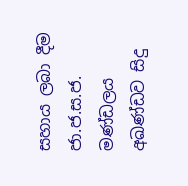සහාය ලබා දීම ජා.ජ.ස.ජ. මණ්ඩලය අඛණ්ඩව සිදු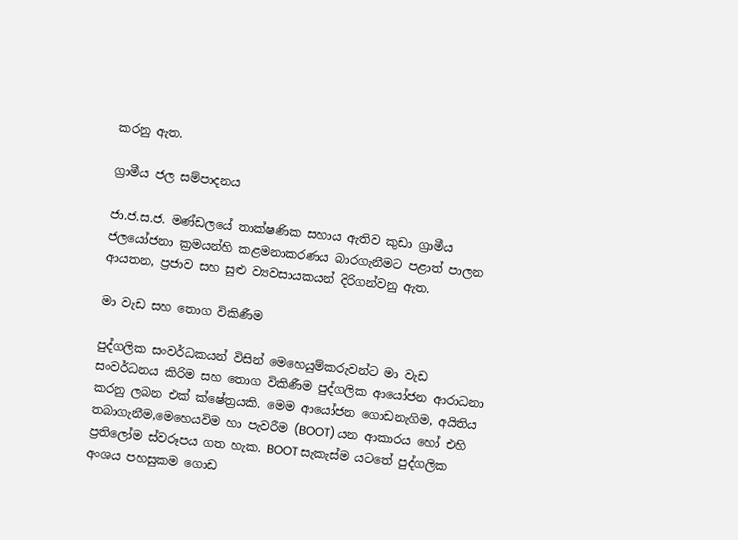කරනු ඇත.

ග්‍රාමීය ජල සම්පාදනය

ජා.ජ.ස.ජ. මණ්ඩලයේ තාක්ෂණික සහාය ඇතිව කුඩා ග්‍රාමීය ජල‍යෝජනා ක්‍රමයන්හි කළමනාකරණය බාරගැනීමට පළාත් පාලන ආයතන, ප්‍රජාව සහ සුළු ව්‍යවසායකයන් දිරිගන්වනු ඇත.

මා වැඩ සහ තොග විකිණීම

පුද්ගලික සංවර්ධකයන් විසින් මෙහෙයුම්කරුවන්ට මා වැඩ සංවර්ධනය කිරිම සහ තොග විකිණීම පුද්ගලික ආයෝජන ආරාධනා කරනු ලබන එක් ක්ෂේත්‍රයකි. මෙම ආයෝජන ගොඩනැගිම, අයිතිය තබාගැනීම,මෙහෙයවිම හා පැවරීම (BOOT) යන ආකාරය හෝ එහි ප්‍රතිලෝම ස්වරූපය ගත හැක. BOOT සැකැස්ම යටතේ පුද්ගලික අංශය පහසුකම ගොඩ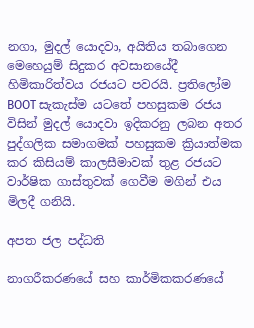නගා, මුදල් යොදවා, අයිතිය තබාගෙන මෙහෙයුම් සිදුකර අවසානයේදී හිමිකාරිත්වය රජයට පවරයි. ප්‍රතිලෝම BOOT සැකැස්ම යටතේ පහසුකම රජය විසින් මුදල් යොදවා ඉදිකරනු ලබන අතර පුද්ගලික සමාගමක් පහසුකම ක්‍රියාත්මක කර කිසියම් කාලසීමාවක් තුළ රජයට වාර්ෂික ගාස්තුවක් ගෙවීම මගින් එය මිලදී ගනියි.

අපත ජල පද්ධති

නාගරීකරණයේ සහ කාර්මිකකරණයේ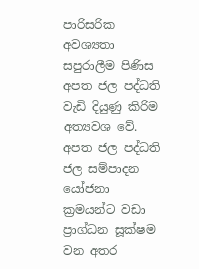පාරිසරික අවශ්‍යතා සපුරාලීම පිණිස අපත ජල පද්ධති වැඩි දියුණු කිරිම අත්‍යවශ වේ. අපත ජල පද්ධති ජල සම්පාදන යෝජනා ක්‍රමයන්ට වඩා ප්‍රාග්ධන සූක්ෂම වන අතර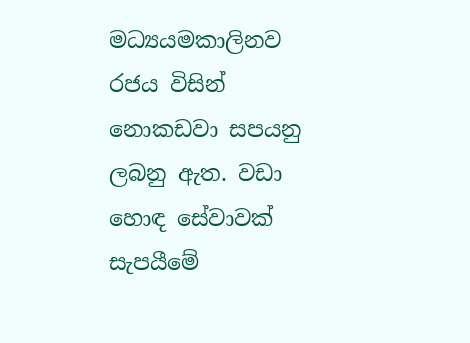මධ්‍යයමකාලිනව රජය විසින් නොකඩවා සපයනු ලබනු ඇත. වඩා හොඳ සේවාවක් සැපයීමේ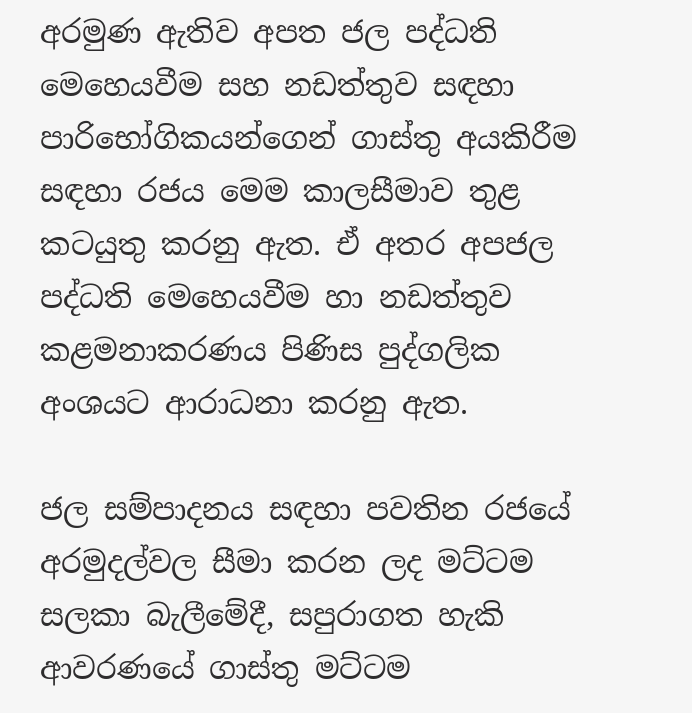අරමුණ ඇතිව අපත ජල පද්ධති මෙහෙයවීම සහ නඩත්තුව සඳහා පාරිභෝගිකයන්ගෙන් ගාස්තු අයකිරීම සඳහා රජය මෙම කාලසීමාව තුළ කටයුතු කරනු ඇත. ඒ අතර අපජල පද්ධති මෙහෙයවීම හා නඩත්තුව කළමනාකරණය පිණිස පුද්ගලික අංශයට ආරාධනා කරනු ඇත.

ජල සම්පාදනය සඳහා පවතින රජයේ අරමුදල්වල සීමා කරන ලද මට්ටම සලකා බැලීමේදී, සපුරාගත හැකි ආවරණයේ ගාස්තු මට්ටම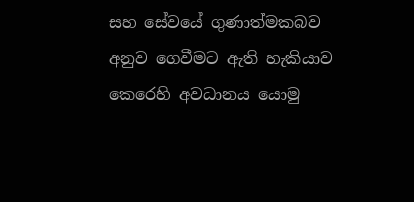සහ සේවයේ ගුණාත්මකබව අනුව ගෙවීමට ඇති හැකියාව කෙරෙහි අවධානය යොමු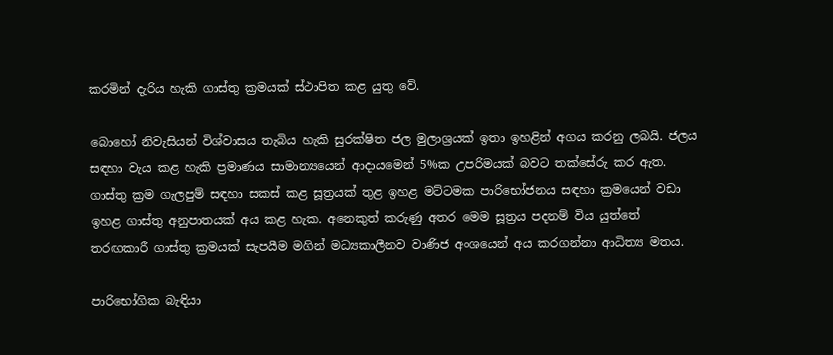කරමින් දැරිය හැකි ගාස්තු ක්‍රමයක් ස්ථාපිත කළ යුතු වේ.

බොහෝ නිවැසියන් විශ්වාසය තැබිය හැකි සුරක්ෂිත ජල මුලාශ්‍රයක් ඉතා ඉහළින් අගය කරනු ලබයි. ජලය සඳහා වැය කළ හැකි ප්‍රමාණය සාමාන්‍යයෙන් ආදායමෙන් 5%ක උපරිමයක් බවට තක්සේරු කර ඇත. ගාස්තු ක්‍රම ගැලපුම් සඳහා සකස් කළ සූත්‍රයක් ‍තුළ ඉහළ මට්ටමක පාරිභෝජනය සඳහා ක්‍රමයෙන් වඩා ඉහළ ගාස්තු අනුපාතයක් අය කළ හැක. අනෙකුත් කරුණු අතර මෙම සූත්‍රය පදනම් විය යුත්තේ තරඟකාරී ගාස්තු ක්‍රමයක් සැපයීම මගින් මධ්‍යකාලීනව වාණිජ අංශයෙන් අය කරගන්නා ආධිත්‍ය මතය.

පාරි‍භෝගික බැඳියා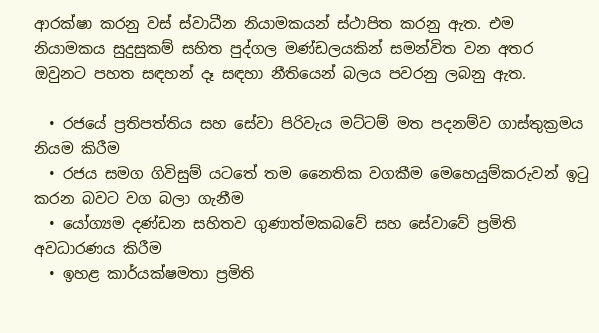ආරක්ෂා කරනු වස් ස්වාධීන නියාමකයන් ස්ථාපිත කරනු ඇත. එම නියාමකය සුදුසුකම් සහිත පුද්ගල මණ්ඩලයකින් සමන්විත වන අතර ඔවුනට පහත සඳහන් දෑ සඳහා නීතියෙන් බලය පවරනු ලබනු ඇත.

  • රජයේ ප්‍රතිපත්තිය සහ සේවා පිරිවැය මට්ටම් මත පදනම්ව ගාස්තුක්‍රමය නියම කිරීම
  • රජය සමග ගිවිසුම් යටතේ තම නෛතික වගකීම මෙහෙයුම්කරුවන් ඉටු කරන බවට වග බලා ගැනීම
  • යෝග්‍යම දණ්ඩන සහිතව ගුණාත්මකබවේ සහ සේවාවේ ප්‍රමිති අවධාරණය කිරීම
  • ඉහළ කාර්යක්ෂමතා ප්‍රමිති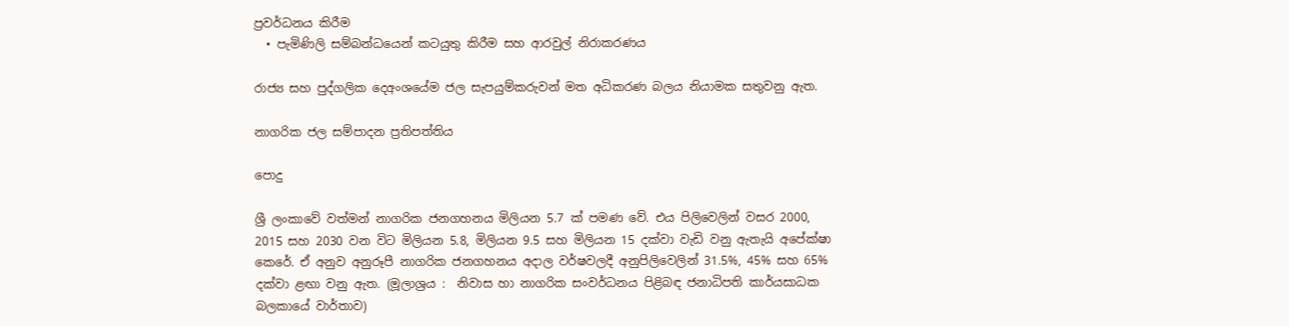ප්‍රවර්ධනය කිරීම
  • පැමිණිලි සම්බන්ධයෙන් කටයුතු කිරීම සහ ආරවුල් නිරාකරණය

රාජ්‍ය සහ පුද්ගලික දෙඅංශයේම ජල සැපයුම්කරුවන් මත අධිකරණ බලය නියාමක සතුවනු ඇත.

නාගරික ජල සම්පාදන ප්‍රතිපත්තිය

පොදු

ශ්‍රී ලංකාවේ වත්මන් නාගරික ජනගහනය මිලියන 5.7 ක් පමණ වේ. එය පිලිවෙලින් වසර 2000, 2015 සහ 2030 වන විට මිලියන 5.8, මිලියන 9.5 සහ මිලියන 15 දක්වා වැඩි වනු ඇතැයි අපේක්ෂා කෙරේ. ඒ අනුව අනුරූපී නාගරික ජනගහනය අදාල වර්ෂවලදී අනුපිලිවෙලින් 31.5%, 45% සහ 65% දක්වා ළඟා වනු ඇත. (මූලාශ්‍රය :  නිවාස හා නාගරික සංවර්ධනය පිළිබඳ ජනාධිපති කාර්යසාධක බලකායේ වාර්තාව)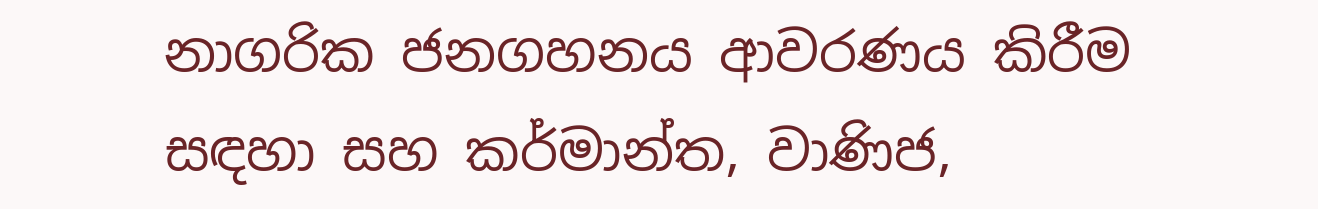නාගරික ජනගහනය ආවරණය කිරීම සඳහා සහ කර්මාන්ත, වාණිජ,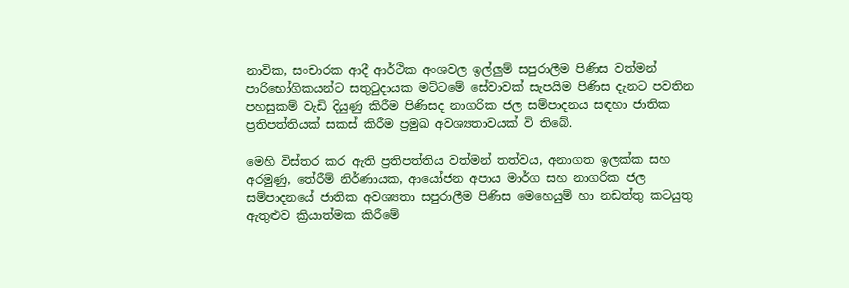නාවික, සංචාරක ආදී ආර්ථික අංශවල ඉල්ලුම් සපුරාලීම පිණිස වත්මන් පාරිභෝගිකයන්ට සතුටුදායක මට්ටමේ සේවාවක් සැපයිම පිණිස දැනට පවතින පහසුකම් වැඩි දියුණු කිරීම පිණිසද නාගරික ජල සම්පාදනය සඳහා ජාතික ප්‍රතිපත්තියක් සකස් කිරීම ප්‍රමුඛ අවශ්‍යතාවයක් වි තිබේ.

මෙහි විස්තර කර ඇති ප්‍රතිපත්තිය වත්මන් තත්වය, අනාගත ඉලක්ක සහ අරමුණු, තේරීම් නිර්ණායක, ආයෝජන අපාය මාර්ග සහ නාගරික ජල සම්පාදනයේ ජාතික අවශ්‍යතා සපුරාලීම පිණිස මෙහෙයුම් හා නඩත්තු කටයුතු ඇතුළුව ක්‍රියාත්මක කිරීමේ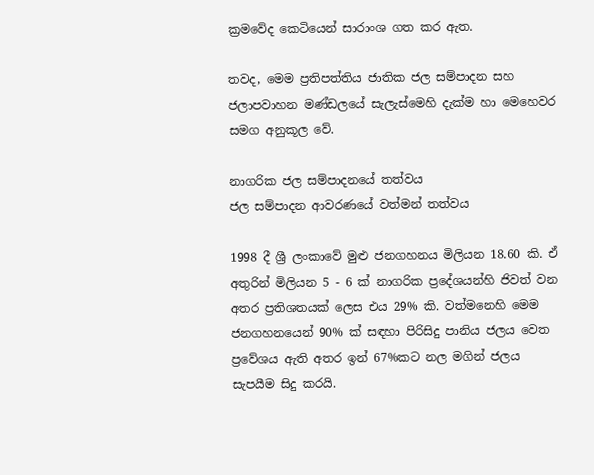ක්‍රමවේද කෙටියෙන් සාරාංශ ගත කර ඇත.

තවද, මෙම ප්‍රතිපත්තිය ජාතික ජල සම්පාදන සහ ජලාපවාහන මණ්ඩලයේ සැලැස්මෙහි දැක්ම හා මෙහෙවර සමග අනුකූල වේ.

නාගරික ජල සම්පාදනයේ තත්වය
ජල සම්පාදන ආවරණයේ වත්මන් තත්වය

1998 දී ශ්‍රී ලංකාවේ මුළු ජනගහනය මිලියන 18.60 කි. ඒ අතුරින් මිලියන 5 - 6 ක් නාගරික ප්‍රදේශයන්හි ජිවත් වන අතර ප්‍රතිශතයක් ලෙස එය 29% කි. වත්මනෙහි මෙම ජනගහනයෙන් 90% ක් සඳහා පිරිසිදු පානිය ජලය වෙත ප්‍රවේශය ඇති අතර ඉන් 67%කට නල මගින් ජලය සැපයීම සිදු කරයි.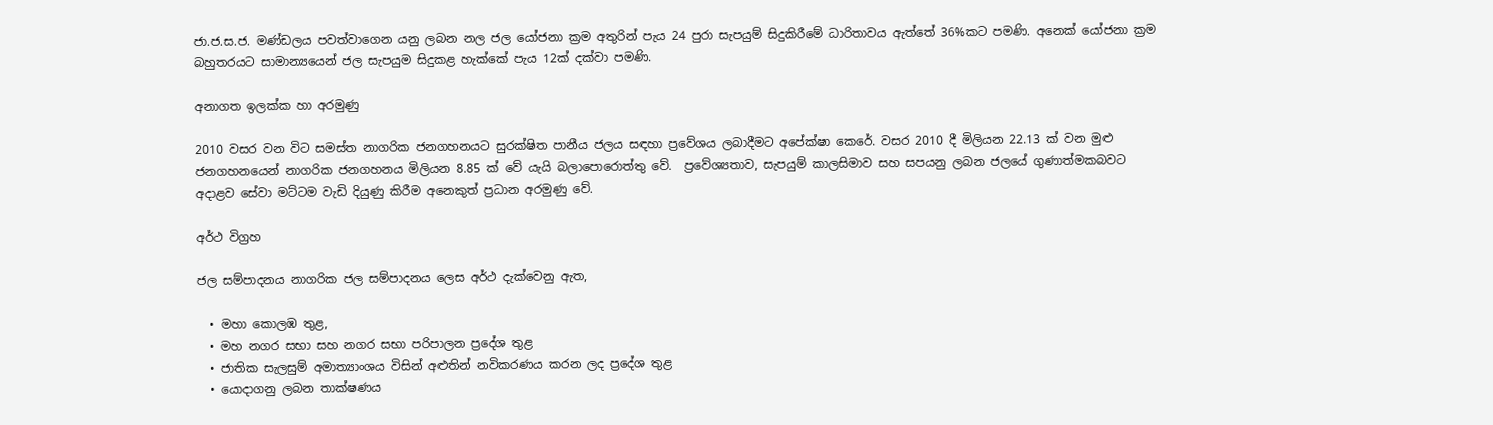ජා.ජ.ස.ජ. මණ්ඩලය පවත්වාගෙන යනු ලබන නල ජල යෝජනා ක්‍රම අතුරින් පැය 24 පුරා සැපයුම් සිදුකිරීමේ ධාරිතාවය ඇත්තේ 36%කට පමණි. අනෙක් යෝජනා ක්‍රම බහුතරයට සාමාන්‍යයෙන් ජල සැපයුම සිදුකළ හැක්කේ පැය 12ක් දක්වා පමණි.

අනාගත ඉලක්ක හා අරමුණු

2010 වසර වන විට සමස්ත නාගරික ජනගහනයට සුරක්ෂිත පානීය ජලය සඳහා ප්‍රවේශය ලබාදීමට අපේක්ෂා කෙරේ. වසර 2010 දී මිලියන 22.13 ක් වන මුළු ජනගහනයෙන් නාගරික ජනගහනය මිලියන 8.85 ක් වේ යැයි බලාපොරොත්තු වේ.  ප්‍රවේශ්‍යතාව, සැපයුම් කාලසිමාව සහ සපයනු ලබන ජලයේ ගුණාත්මකබවට අදාළව සේවා මට්ටම වැඩි දියුණු කිරීම අනෙකුත් ප්‍රධාන අරමුණු වේ.

අර්ථ විග්‍රහ

ජල සම්පාදනය නාගරික ජල සම්පාදනය ලෙස අර්ථ දැක්වෙනු ඇත,

  • මහා කොලඹ තුළ,
  • මහ නගර සභා සහ නගර සභා පරිපාලන ප්‍රදේශ තුළ
  • ජාතික සැලසුම් අමාත්‍යාංශය විසින් අළුතින් නවිකරණය කරන ලද ප්‍රදේශ තුළ
  • යොදාගනු ලබන තාක්ෂණය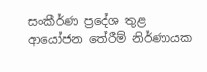සංකීර්ණ ප්‍රදේශ තුළ
ආයෝජන තේරීම් නිර්ණායක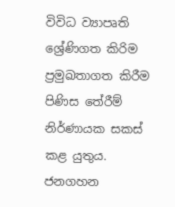විවිධ ව්‍යාපෘති ශ්‍රේණිගත කිරිම ප්‍රමුඛතාගත කිරීම පිණිස තේරීම් නිර්ණායක සකස් කළ යුතුය. ජනගහන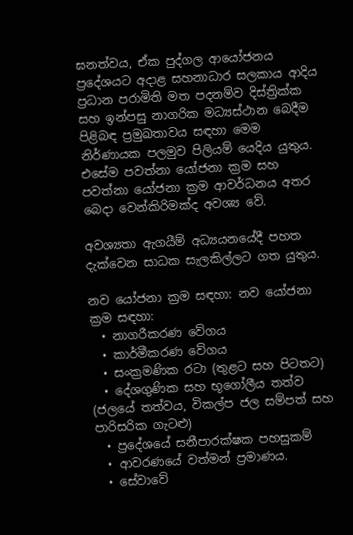ඝනත්වය, ඒක පුද්ගල ආයෝජනය ප්‍රදේශයට අදාළ සහනාධාර සලකාය ආදිය ප්‍රධාන පරාමිති මත පදනම්ව දිස්ත්‍රික්ක සහ ඉන්පසු නාගරික මධ්‍යස්ථාන බෙදීම පිළිබඳ ප්‍රමුඛතාවය සඳහා මෙම නිර්ණායක පලමුව පිලියම් යෙදිය යුතුය. එසේම පවත්නා යෝජනා ක්‍රම සහ පවත්නා යෝජනා ක්‍රම ආවර්ධනය අතර බෙදා වෙන්කිරිමක්ද අවශ්‍ය වේ.

අවශ්‍යතා ඇගයීම් අධ්‍යයනයේදී පහත දැක්වෙන සාධක සැලකිල්ලට ගත යුතුය.

නව යෝජනා ක්‍රම සඳහා: නව යෝජනා ක්‍රම සඳහා:
  • නාගරීකරණ වේගය
  • කාර්මීකරණ වේගය
  • සංක්‍රමණික රටා (තුළට සහ පිටතට)
  • දේශගුණික සහ භූගෝලීය තත්ව (ජලයේ තත්වය, විකල්ප ජල සම්පත් සහ පාරිසරික ගැටළු)
  • ප්‍රදේශයේ සනීපාරක්ෂක පහසුකම්
  • ආවරණයේ වත්මන් ප්‍රමාණය.
  • සේවාවේ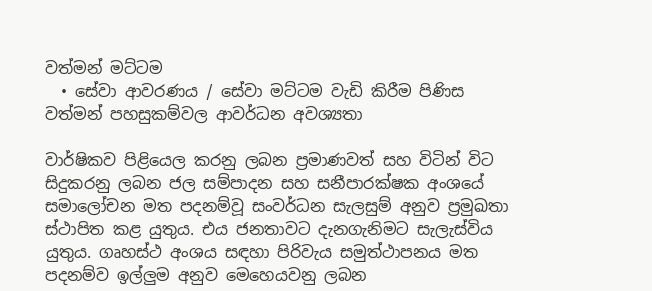වත්මන් මට්ටම
  • සේවා ආවරණය / සේවා මට්ටම වැඩි කිරීම පිණිස වත්මන් පහසුකම්වල ආවර්ධන අවශ්‍යතා

වාර්ෂිකව පිළියෙල කරනු ලබන ප්‍රමාණවත් සහ විටින් විට සිදුකරනු ලබන ජල සම්පාදන සහ සනීපාරක්ෂක අංශයේ සමා‍ලෝචන මත පදනම්වූ සංවර්ධන සැලසුම් අනුව ප්‍රමුඛතා ස්ථාපිත කළ යුතුය. එය ජනතාවට දැනගැනිමට සැලැස්විය යුතුය. ගෘහස්ථ අංශය සඳහා පිරිවැය සමුත්ථාපනය මත පදනම්ව ඉල්ලුම අනුව මෙහෙයවනු ලබන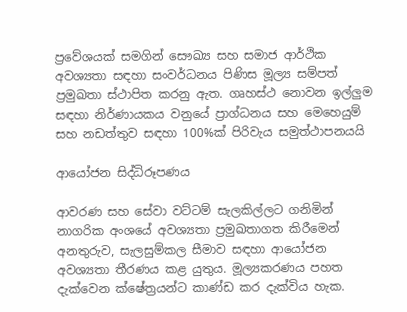ප්‍රවේශයක් සමගින් සෞඛ්‍ය සහ සමාජ ආර්ථික අවශ්‍යතා සඳහා සංවර්ධනය පිණිස මූල්‍ය සම්පත් ප්‍රමුඛතා ස්ථාපිත කරනු ඇත. ගෘහස්ථ නොවන ඉල්ලුම සඳහා නිර්ණායකය වනුයේ ප්‍රාග්ධනය සහ මෙහෙයුම් සහ නඩත්තුව සඳහා 100%ක් පිරිවැය සමුත්ථාපනයයි

ආයෝජන සිද්ධිරූපණය

ආවරණ සහ සේවා වට්ටම් සැලකිල්ලට ගනිමින් නාගරික අංශයේ අවශ්‍යතා ප්‍රමුඛතාගත කිරීමෙන් අනතුරුව, සැලසුම්කල සීමාව සඳහා ආයෝජන අවශ්‍යතා තීරණය කළ යුතුය. මූල්‍යකරණය පහත දැක්වෙන ක්ෂේත්‍රයන්ට කාණ්ඩ කර දැක්විය හැක.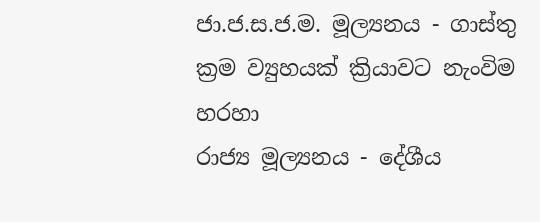ජා.ජ.ස.ජ.ම. මූල්‍යනය - ගාස්තු ක්‍රම ව්‍යුහයක් ක්‍රියාවට නැංවිම හරහා
රාජ්‍ය මූල්‍යනය - දේශීය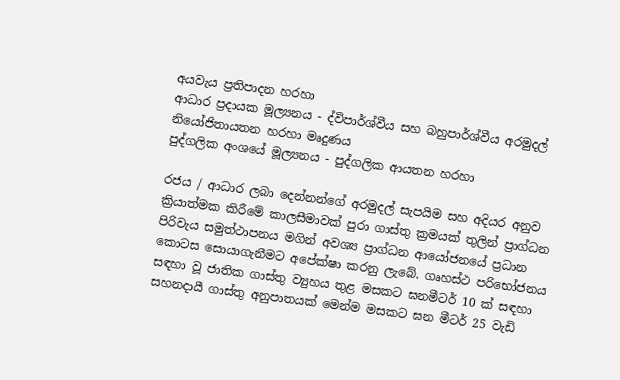අයවැය ප්‍රතිපාදන හරහා
ආධාර ප්‍රදායක මූල්‍යනය - ද්විපාර්ශ්වීය සහ බහුපාර්ශ්වීය අරමුදල් නියෝජිතායතන හරහා මෘදුණය
පුද්ගලික අංශයේ මූල්‍යනය - පුද්ගලික ආයතන හරහා

රජය / ආධාර ලබා දෙන්නන්ගේ අරමුදල් සැපයිම සහ අදියර අනුව ක්‍රියාත්මක කිරීමේ කාලසීමාවක් පුරා ගාස්තු ක්‍රමයක් තුලින් ප්‍රාග්ධන පිරිවැය සමුත්ථාපනය මගින් අවශ්‍ය ප්‍රාග්ධන ආයෝජනයේ ප්‍රධාන කොටස සොයාගැනීමට අපේක්ෂා කරනු ලැබේ. ගෘහස්ථ පරිභෝජනය සඳහා වූ ජාතික ගාස්තු ව්‍යුහය තුළ මසකට ඝනමීටර් 10 ක් සඳහා සහනදායී ගාස්තු අනුපාතයක් මෙන්ම මසකට ඝන මීටර් 25 වැඩි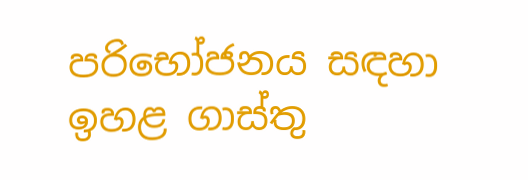පරිභෝජනය සඳහා ඉහළ ගාස්තු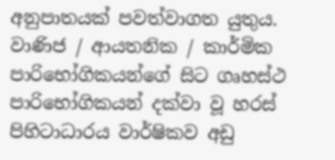අනුපාතයක් පවත්වාගත යුතුය. වාණිජ / ආයතනික / කාර්මික පාරිභෝගිකයන්ගේ සිට ගෘහස්ථ පාරිභෝගිකයන් දක්වා වූ හරස් පිහිටාධාරය වාර්ෂිකව අඩු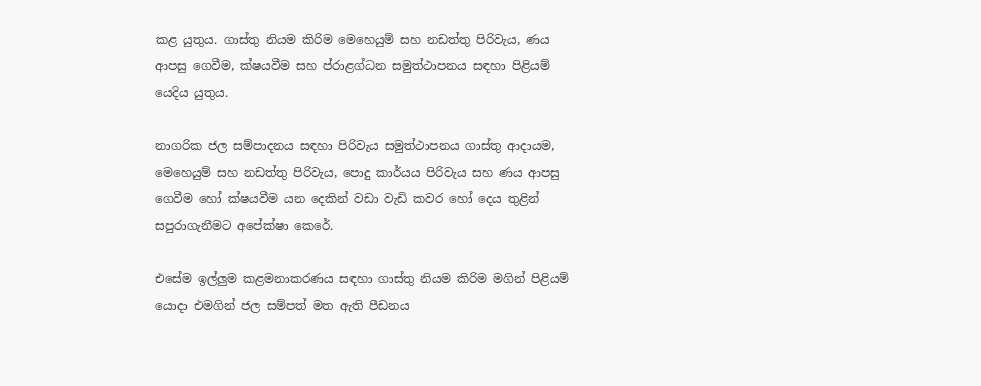කළ යුතුය. ගාස්තු නියම කිරිම මෙහෙයුම් සහ නඩත්තු පිරිවැය, ණය ආපසු ගෙවීම, ක්ෂයවීම සහ ප්රාළග්ධන සමුත්ථාපනය සඳහා පිළියම් යෙදිය යුතුය.

නාගරික ජල සම්පාදනය සඳහා පිරිවැය සමුත්ථාපනය ගාස්තු ආදායම, මෙහෙයුම් සහ නඩත්තු පිරිවැය, පොදු කාර්යය පිරිවැය සහ ණය ආපසු ගෙවීම හෝ ක්ෂයවීම යන දෙකින් වඩා වැඩි කවර හෝ දෙය තුළින් සපුරාගැනීමට අපේක්ෂා කෙරේ.

එසේම ඉල්ලුම කළමනාකරණය සඳහා ගාස්තු නියම කිරිම මගින් පිළියම් යොදා එමගින් ජල සම්පත් මත ඇති පීඩනය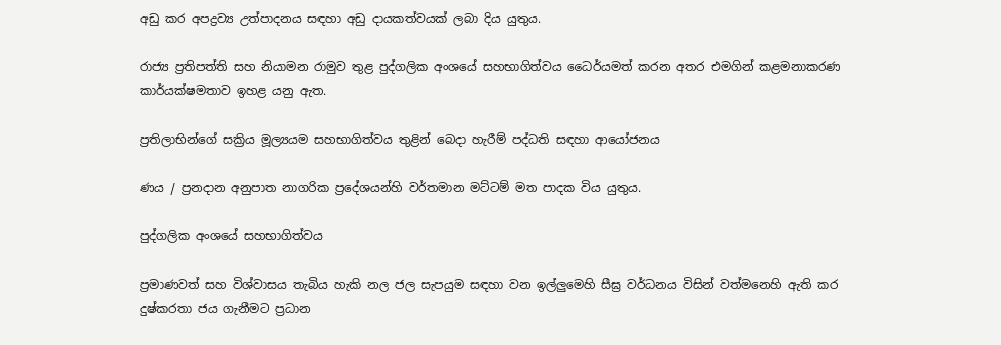අඩු කර අපද්‍රව්‍ය උත්පාදනය සඳහා අඩු දායකත්වයක් ලබා දිය යුතුය.

රාජ්‍ය ප්‍රතිපත්ති සහ නියාමන රාමුව තුළ පුද්ගලික අංශයේ සහභාගිත්වය ධෛර්යමත් කරන අතර එමගින් කළමනාකරණ කාර්යක්ෂමතාව ඉහළ යනු ඇත.

ප්‍රතිලාභින්ගේ සක්‍රිය මූල්‍යයම සහභාගිත්වය තුළින් බෙදා හැරීම් පද්ධති සඳහා ආයෝජනය

ණය / ප්‍රනදාන අනුපාත නාගරික ප්‍රදේශයන්හි වර්තමාන මට්ටම් මත පාදක විය යුතුය.

පුද්ගලික අංශයේ සහභාගිත්වය

ප්‍රමාණවත් සහ විශ්වාසය තැබිය හැකි නල ජල සැපයුම සඳහා වන ඉල්ලුමෙහි සීඝ්‍ර වර්ධනය විසින් වත්මනෙහි ඇති කර දුෂ්කරතා ජය ගැනීමට ප්‍රධාන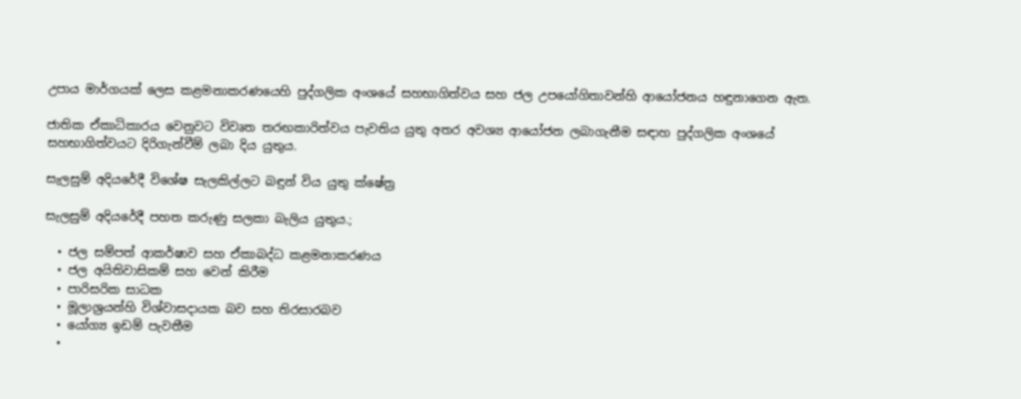උපාය මාර්ගයක් ලෙස කළමනාකරණයෙහි පුද්ගලික අංශයේ සහභාගිත්වය සහ ජල උපයෝගිතාවන්හි ආයෝජනය හඳුනාගෙන ඇත.

ජාතික ඒකාධිකාරය වෙනුවට විවෘත තරඟකාරිත්වය පැවතිය යුතු අතර අවශ්‍ය ආයෝජන ලබාගැනීම සඳාහ පුද්ගලික අංශයේ සහභාගිත්වයට දිරිගැන්වීම් ලබා දිය යුතුය.

සැලසුම් අදියරේදී විශේෂ සැලකිල්ලට බඳුන් විය යුතු ක්ෂේත්‍ර

සැලසුම් අදියරේදී පහත කරුණු සලකා බැලිය යුතුය.;

  • ජල සම්පත් ආකර්ෂාව සහ ඒකාබද්ධ කළමනාකරණය
  • ජල අයිතිවාසිකම් සහ වෙන් කිරීම
  • පාරිසරික සාධක
  • මූලාශ්‍රයන්හි විශ්වාසදායක බව සහ තිරසාරබව
  • යෝග්‍ය ඉඩම් පැවතීම
  •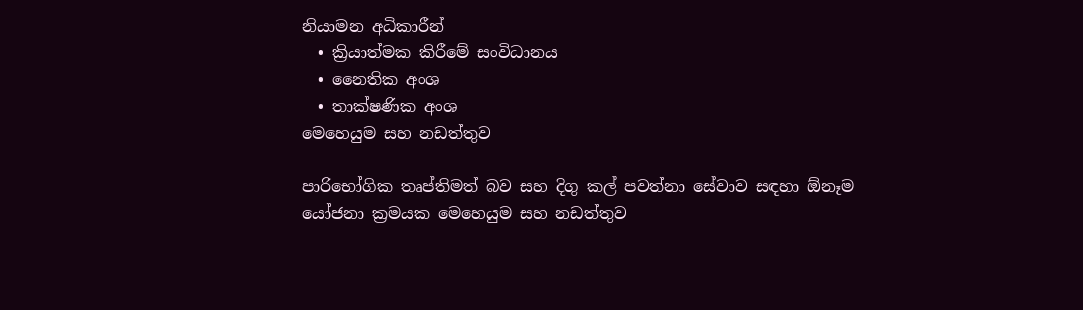නියාමන අධිකාරීන්
  • ක්‍රියාත්මක කිරීමේ සංවිධානය
  • නෛතික අංශ
  • තාක්ෂණික අංශ
මෙහෙයුම සහ නඩත්තුව

පාරිභෝගික තෘප්තිමත් බව සහ දිගු කල් පවත්නා සේවාව සඳහා ඕනෑම යෝජනා ක්‍රමයක මෙහෙයුම සහ නඩත්තුව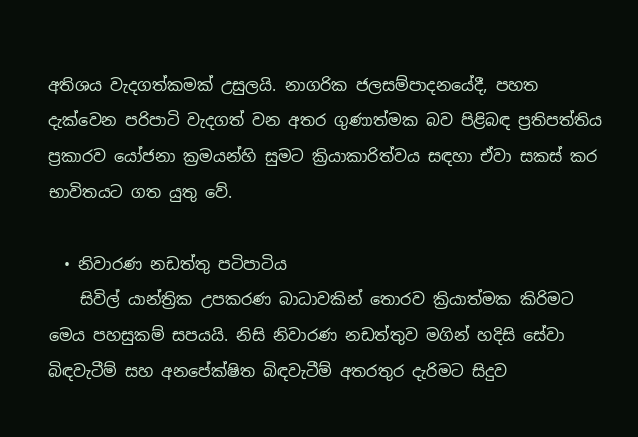අතිශය වැදගත්කමක් උසුලයි. නාගරික ජලසම්පාදනයේදී, පහත දැක්වෙන පරිපාටි වැදගත් වන අතර ගුණාත්මක බව පිළිබඳ ප්‍රතිපත්තිය ප්‍රකාරව යෝජනා ක්‍රමයන්හි සුමට ක්‍රියාකාරිත්වය සඳහා ඒවා සකස් කර භාවිතයට ගත යුතු වේ.

  • නිවාරණ නඩත්තු පටිපාටිය
    සිවිල් යාන්ත්‍රික උපකරණ බාධාවකින් තොරව ක්‍රියාත්මක කිරිමට මෙය පහසුකම් සපයයි. නිසි නිවාරණ නඩත්තුව මගින් හදිසි සේවා බිඳවැටීම් සහ අනපේක්ෂිත බිඳවැටීම් අතරතුර දැරිමට සිදුව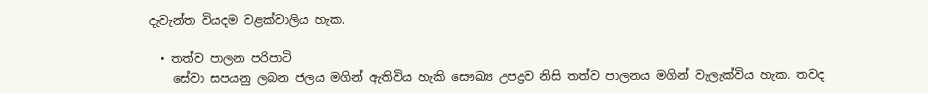දැවැන්ත වියදම වළක්වාලිය හැක.

  • තත්ව පාලන පරිපාටි
    සේවා සපයනු ලබන ජලය මගින් ඇතිවිය හැකි සෞඛ්‍ය උපද්‍රව නිසි තත්ව පාලනය මගින් වැලැක්විය හැක. තවද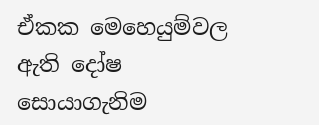ඒකක මෙහෙයුම්වල ඇති දෝෂ සොයාගැනිම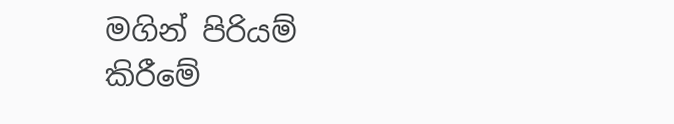මගින් පිරියම් කිරීමේ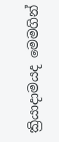ක්‍රියාදාමයද මෙමගින්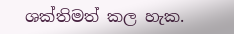ශක්තිමත් කල හැක.